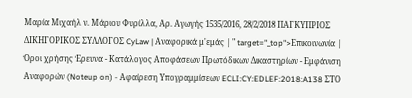Μαρία Μιχαήλ ν. Μάριου Φυρίλλα, Αρ. Αγωγής 1535/2016, 28/2/2018 ΠΑΓΚΥΠΡΙΟΣ ΔΙΚΗΓΟΡΙΚΟΣ ΣΥΛΛΟΓΟΣ CyLaw | Αναφορικά μ'εμάς | " target="_top">Επικοινωνία | Όροι χρήσης Έρευνα - Κατάλογος Αποφάσεων Πρωτόδικων Δικαστηρίων - Εμφάνιση Αναφορών (Noteup on) - Αφαίρεση Υπογραμμίσεων ECLI:CY:EDLEF:2018:A138 ΣΤΟ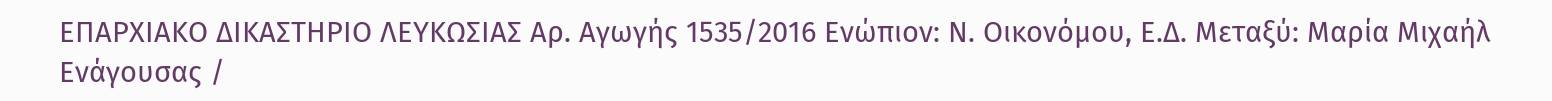ΕΠΑΡΧΙΑΚΟ ΔΙΚΑΣΤΗΡΙΟ ΛΕΥΚΩΣΙΑΣ Αρ. Αγωγής 1535/2016 Ενώπιον: Ν. Οικονόμου, Ε.Δ. Μεταξύ: Μαρία Μιχαήλ Ενάγουσας /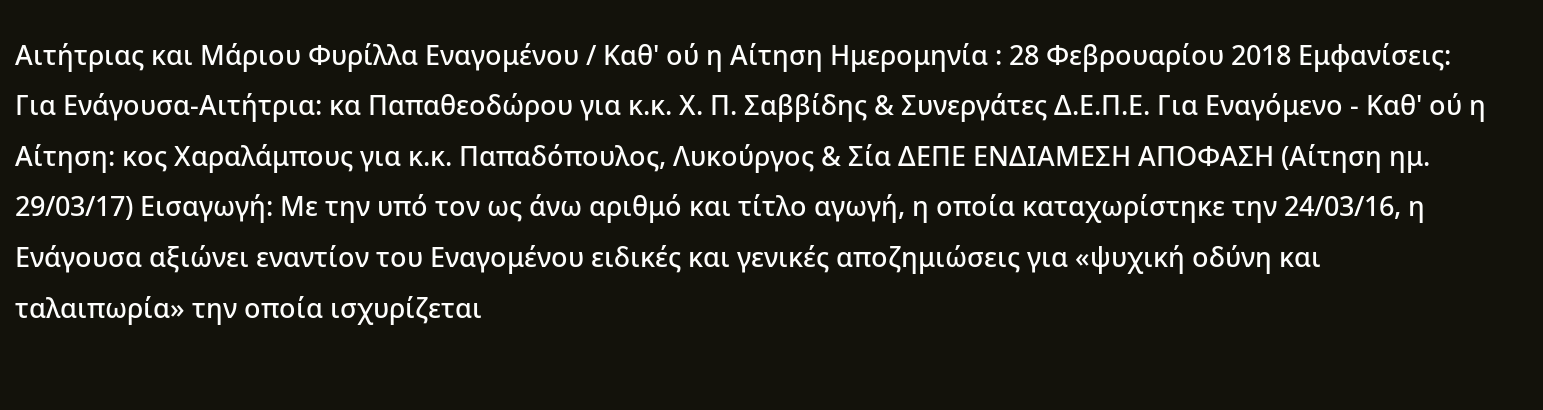Αιτήτριας και Μάριου Φυρίλλα Εναγομένου / Καθ' ού η Αίτηση Ημερομηνία : 28 Φεβρουαρίου 2018 Εμφανίσεις: Για Ενάγουσα-Αιτήτρια: κα Παπαθεοδώρου για κ.κ. Χ. Π. Σαββίδης & Συνεργάτες Δ.Ε.Π.Ε. Για Εναγόμενο - Καθ' ού η Αίτηση: κος Χαραλάμπους για κ.κ. Παπαδόπουλος, Λυκούργος & Σία ΔΕΠΕ ΕΝΔΙΑΜΕΣΗ ΑΠΟΦΑΣΗ (Αίτηση ημ. 29/03/17) Εισαγωγή: Με την υπό τον ως άνω αριθμό και τίτλο αγωγή, η οποία καταχωρίστηκε την 24/03/16, η Ενάγουσα αξιώνει εναντίον του Εναγομένου ειδικές και γενικές αποζημιώσεις για «ψυχική οδύνη και ταλαιπωρία» την οποία ισχυρίζεται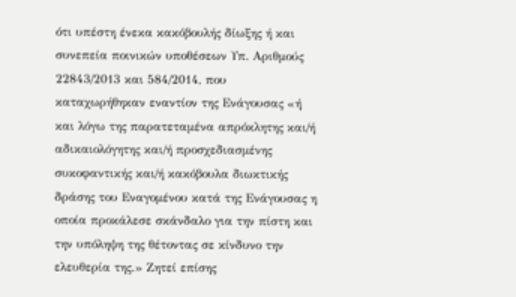ότι υπέστη ένεκα κακόβουλής δίωξης ή και συνεπεία ποινικών υποθέσεων Υπ. Αριθμούς 22843/2013 και 584/2014, που καταχωρήθηκαν εναντίον της Ενάγουσας «ή και λόγω της παρατεταμένα απρόκλητης και/ή αδικαιολόγητης και/ή προσχεδιασμένης συκοφαντικής και/ή κακόβουλα διωκτικής δράσης του Εναγομένου κατά της Ενάγουσας η οποία προκάλεσε σκάνδαλο για την πίστη και την υπόληψη της θέτοντας σε κίνδυνο την ελευθερία της.» Ζητεί επίσης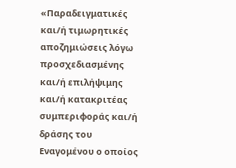«Παραδειγματικές και/ή τιμωρητικές αποζημιώσεις λόγω προσχεδιασμένης και/ή επιλήψιμης και/ή κατακριτέας συμπεριφοράς και/ή δράσης του Εναγομένου ο οποίος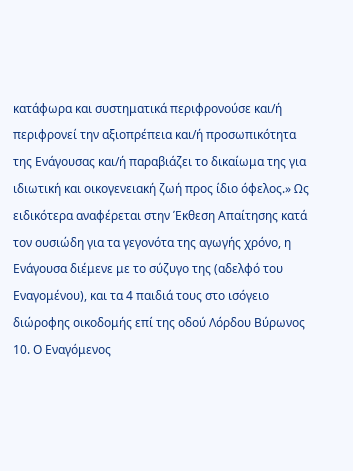κατάφωρα και συστηματικά περιφρονούσε και/ή περιφρονεί την αξιοπρέπεια και/ή προσωπικότητα της Ενάγουσας και/ή παραβιάζει το δικαίωμα της για ιδιωτική και οικογενειακή ζωή προς ίδιο όφελος.» Ως ειδικότερα αναφέρεται στην Έκθεση Απαίτησης κατά τον ουσιώδη για τα γεγονότα της αγωγής χρόνο, η Ενάγουσα διέμενε με το σύζυγο της (αδελφό του Εναγομένου), και τα 4 παιδιά τους στο ισόγειο διώροφης οικοδομής επί της οδού Λόρδου Βύρωνος 10. Ο Εναγόμενος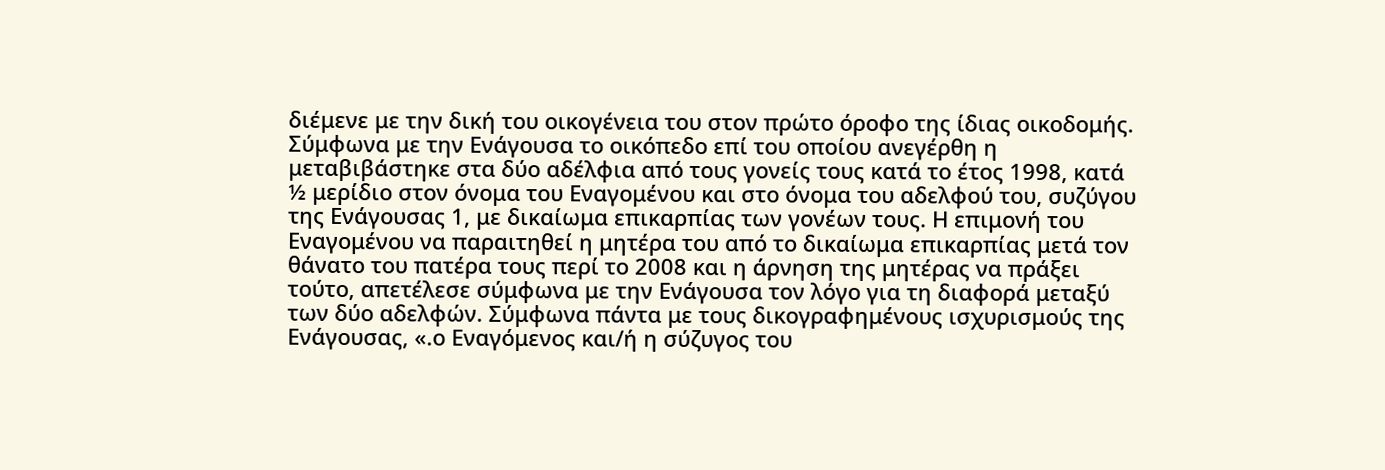διέμενε με την δική του οικογένεια του στον πρώτο όροφο της ίδιας οικοδομής. Σύμφωνα με την Ενάγουσα το οικόπεδο επί του οποίου ανεγέρθη η μεταβιβάστηκε στα δύο αδέλφια από τους γονείς τους κατά το έτος 1998, κατά ½ μερίδιο στον όνομα του Εναγομένου και στο όνομα του αδελφού του, συζύγου της Ενάγουσας 1, με δικαίωμα επικαρπίας των γονέων τους. Η επιμονή του Εναγομένου να παραιτηθεί η μητέρα του από το δικαίωμα επικαρπίας μετά τον θάνατο του πατέρα τους περί το 2008 και η άρνηση της μητέρας να πράξει τούτο, απετέλεσε σύμφωνα με την Ενάγουσα τον λόγο για τη διαφορά μεταξύ των δύο αδελφών. Σύμφωνα πάντα με τους δικογραφημένους ισχυρισμούς της Ενάγουσας, «.ο Εναγόμενος και/ή η σύζυγος του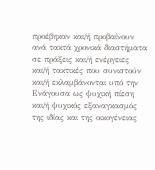προέβηκαν και/ή προβαίνουν ανά τακτά χρονικά διαστήματα σε πράξεις και/ή ενέργειες και/ή τακτικές που συνιστούν και/ή εκλαμβάνονται υπό την Ενάγουσα ως ψυχική πίεση και/ή ψυχικός εξαναγκασμός της ιδίας και της οικογένειας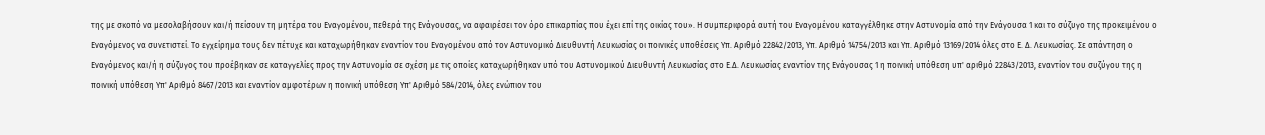της με σκοπό να μεσολαβήσουν και/ή πείσουν τη μητέρα του Εναγομένου, πεθερά της Ενάγουσας, να αφαιρέσει τον όρο επικαρπίας που έχει επί της οικίας του». Η συμπεριφορά αυτή του Εναγομένου καταγγέλθηκε στην Αστυνομία από την Ενάγουσα 1 και το σύζυγο της προκειμένου ο Εναγόμενος να συνετιστεί. Το εγχείρημα τους δεν πέτυχε και καταχωρήθηκαν εναντίον του Εναγομένου από τον Αστυνομικό Διευθυντή Λευκωσίας οι ποινικές υποθέσεις Υπ. Αριθμό 22842/2013, Υπ. Αριθμό 14754/2013 και Υπ. Αριθμό 13169/2014 όλες στο Ε. Δ. Λευκωσίας. Σε απάντηση ο Εναγόμενος και/ή η σύζυγος του προέβηκαν σε καταγγελίες προς την Αστυνομία σε σχέση με τις οποίες καταχωρήθηκαν υπό του Αστυνομικού Διευθυντή Λευκωσίας στο Ε.Δ. Λευκωσίας εναντίον της Ενάγουσας 1 η ποινική υπόθεση υπ' αριθμό 22843/2013, εναντίον του συζύγου της η ποινική υπόθεση Υπ' Αριθμό 8467/2013 και εναντίον αμφοτέρων η ποινική υπόθεση Υπ' Αριθμό 584/2014, όλες ενώπιον του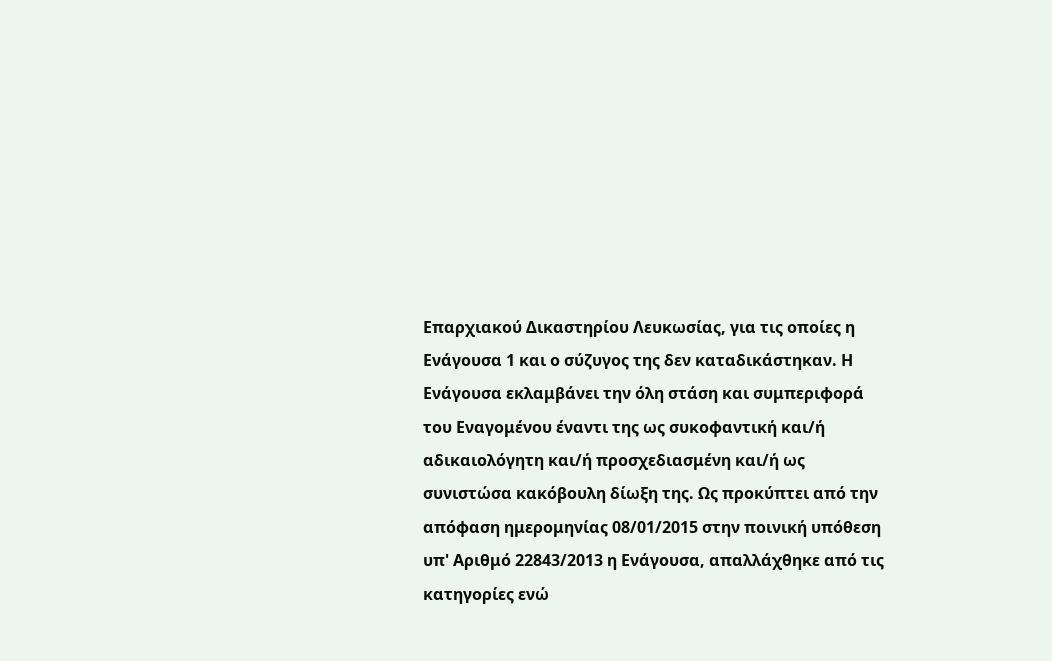Επαρχιακού Δικαστηρίου Λευκωσίας, για τις οποίες η Ενάγουσα 1 και ο σύζυγος της δεν καταδικάστηκαν. Η Ενάγουσα εκλαμβάνει την όλη στάση και συμπεριφορά του Εναγομένου έναντι της ως συκοφαντική και/ή αδικαιολόγητη και/ή προσχεδιασμένη και/ή ως συνιστώσα κακόβουλη δίωξη της. Ως προκύπτει από την απόφαση ημερομηνίας 08/01/2015 στην ποινική υπόθεση υπ' Αριθμό 22843/2013 η Ενάγουσα, απαλλάχθηκε από τις κατηγορίες ενώ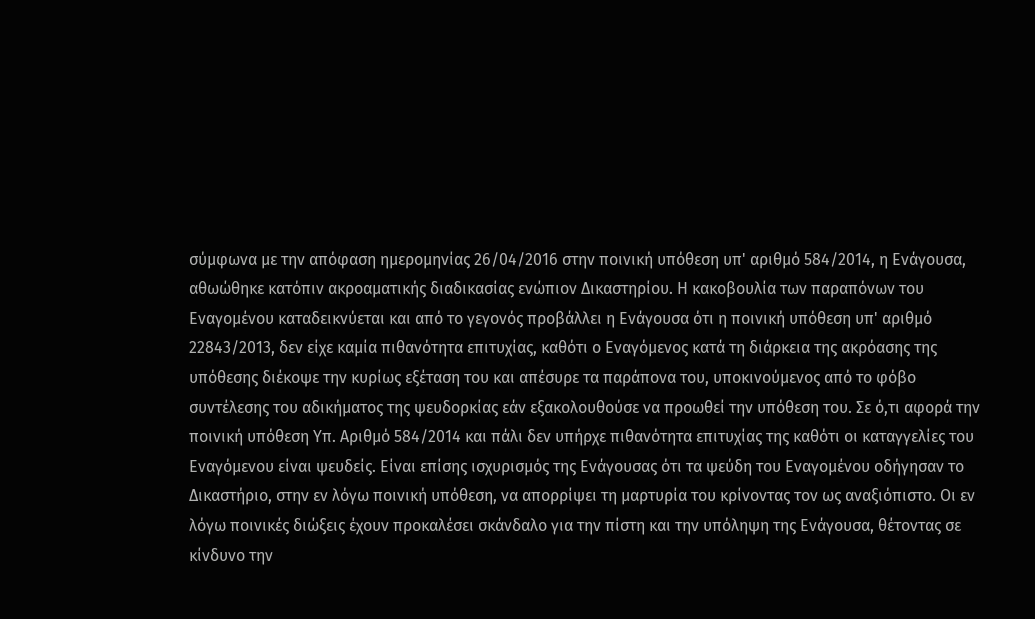σύμφωνα με την απόφαση ημερομηνίας 26/04/2016 στην ποινική υπόθεση υπ' αριθμό 584/2014, η Ενάγουσα, αθωώθηκε κατόπιν ακροαματικής διαδικασίας ενώπιον Δικαστηρίου. Η κακοβουλία των παραπόνων του Εναγομένου καταδεικνύεται και από το γεγονός προβάλλει η Ενάγουσα ότι η ποινική υπόθεση υπ' αριθμό 22843/2013, δεν είχε καμία πιθανότητα επιτυχίας, καθότι ο Εναγόμενος κατά τη διάρκεια της ακρόασης της υπόθεσης διέκοψε την κυρίως εξέταση του και απέσυρε τα παράπονα του, υποκινούμενος από το φόβο συντέλεσης του αδικήματος της ψευδορκίας εάν εξακολουθούσε να προωθεί την υπόθεση του. Σε ό,τι αφορά την ποινική υπόθεση Υπ. Αριθμό 584/2014 και πάλι δεν υπήρχε πιθανότητα επιτυχίας της καθότι οι καταγγελίες του Εναγόμενου είναι ψευδείς. Είναι επίσης ισχυρισμός της Ενάγουσας ότι τα ψεύδη του Εναγομένου οδήγησαν το Δικαστήριο, στην εν λόγω ποινική υπόθεση, να απορρίψει τη μαρτυρία του κρίνοντας τον ως αναξιόπιστο. Οι εν λόγω ποινικές διώξεις έχουν προκαλέσει σκάνδαλο για την πίστη και την υπόληψη της Ενάγουσα, θέτοντας σε κίνδυνο την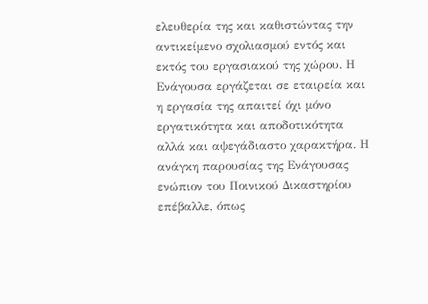ελευθερία της και καθιστώντας την αντικείμενο σχολιασμού εντός και εκτός του εργασιακού της χώρου. Η Ενάγουσα εργάζεται σε εταιρεία και η εργασία της απαιτεί όχι μόνο εργατικότητα και αποδοτικότητα αλλά και αψεγάδιαστο χαρακτήρα. Η ανάγκη παρουσίας της Ενάγουσας ενώπιον του Ποινικού Δικαστηρίου επέβαλλε, όπως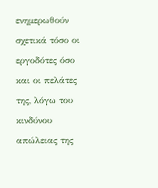ενημερωθούν σχετικά τόσο οι εργοδότες όσο και οι πελάτες της, λόγω του κινδύνου απώλειας της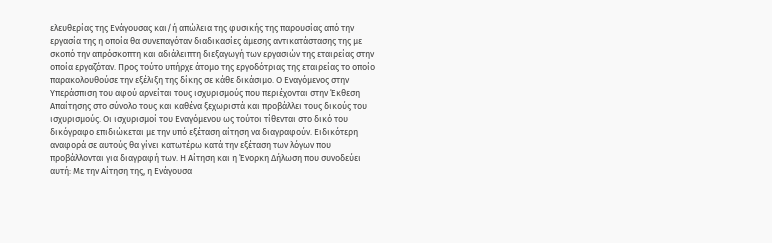ελευθερίας της Ενάγουσας και/ή απώλεια της φυσικής της παρουσίας από την εργασία της η οποία θα συνεπαγόταν διαδικασίες άμεσης αντικατάστασης της με σκοπό την απρόσκοπτη και αδιάλειπτη διεξαγωγή των εργασιών της εταιρείας στην οποία εργαζόταν. Προς τούτο υπήρχε άτομο της εργοδότριας της εταιρείας το οποίο παρακολουθούσε την εξέλιξη της δίκης σε κάθε δικάσιμο. Ο Εναγόμενος στην Υπεράσπιση του αφού αρνείται τους ισχυρισμούς που περιέχονται στην Έκθεση Απαίτησης στο σύνολο τους και καθένα ξεχωριστά και προβάλλει τους δικούς του ισχυρισμούς. Οι ισχυρισμοί του Εναγόμενου ως τούτοι τίθενται στο δικό του δικόγραφο επιδιώκεται με την υπό εξέταση αίτηση να διαγραφούν. Ειδικότερη αναφορά σε αυτούς θα γίνει κατωτέρω κατά την εξέταση των λόγων που προβάλλονται για διαγραφή των. Η Αίτηση και η Ένορκη Δήλωση που συνοδεύει αυτή: Με την Αίτηση της, η Ενάγουσα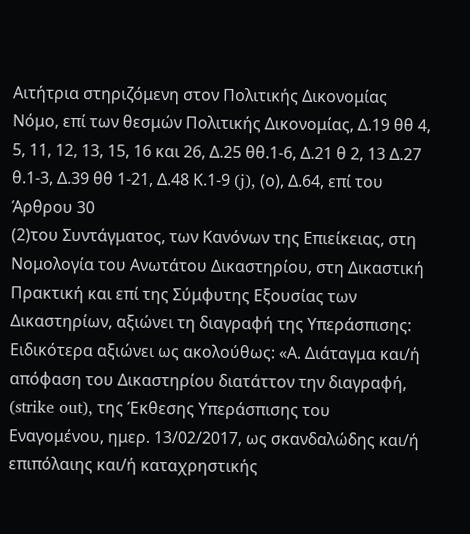Αιτήτρια στηριζόμενη στον Πολιτικής Δικονομίας Νόμο, επί των θεσμών Πολιτικής Δικονομίας, Δ.19 θθ 4, 5, 11, 12, 13, 15, 16 και 26, Δ.25 θθ.1-6, Δ.21 θ 2, 13 Δ.27 θ.1-3, Δ.39 θθ 1-21, Δ.48 Κ.1-9 (j), (ο), Δ.64, επί του Άρθρου 30
(2)του Συντάγματος, των Κανόνων της Επιείκειας, στη Νομολογία του Ανωτάτου Δικαστηρίου, στη Δικαστική Πρακτική και επί της Σύμφυτης Εξουσίας των Δικαστηρίων, αξιώνει τη διαγραφή της Υπεράσπισης: Ειδικότερα αξιώνει ως ακολούθως: «Α. Διάταγμα και/ή απόφαση του Δικαστηρίου διατάττον την διαγραφή, (strike out), της Έκθεσης Υπεράσπισης του Εναγομένου, ημερ. 13/02/2017, ως σκανδαλώδης και/ή επιπόλαιης και/ή καταχρηστικής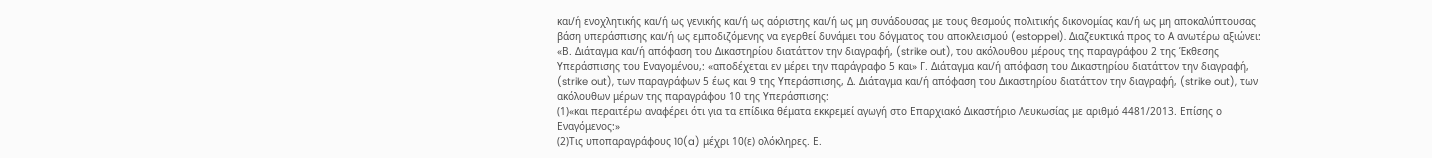και/ή ενοχλητικής και/ή ως γενικής και/ή ως αόριστης και/ή ως μη συνάδουσας με τους θεσμούς πολιτικής δικονομίας και/ή ως μη αποκαλύπτουσας βάση υπεράσπισης και/ή ως εμποδιζόμενης να εγερθεί δυνάμει του δόγματος του αποκλεισμού (estoppel). Διαζευκτικά προς το Α ανωτέρω αξιώνει: «Β. Διάταγμα και/ή απόφαση του Δικαστηρίου διατάττον την διαγραφή, (strike out), του ακόλουθου μέρους της παραγράφου 2 της Έκθεσης Υπεράσπισης του Εναγομένου,: «αποδέχεται εν μέρει την παράγραφο 5 και» Γ. Διάταγμα και/ή απόφαση του Δικαστηρίου διατάττον την διαγραφή, (strike out), των παραγράφων 5 έως και 9 της Υπεράσπισης, Δ. Διάταγμα και/ή απόφαση του Δικαστηρίου διατάττον την διαγραφή, (strike out), των ακόλουθων μέρων της παραγράφου 10 της Υπεράσπισης:
(1)«και περαιτέρω αναφέρει ότι για τα επίδικα θέματα εκκρεμεί αγωγή στο Επαρχιακό Δικαστήριο Λευκωσίας με αριθμό 4481/2013. Επίσης ο Εναγόμενος:»
(2)Τις υποπαραγράφους 10(a) μέχρι 10(ε) ολόκληρες. Ε.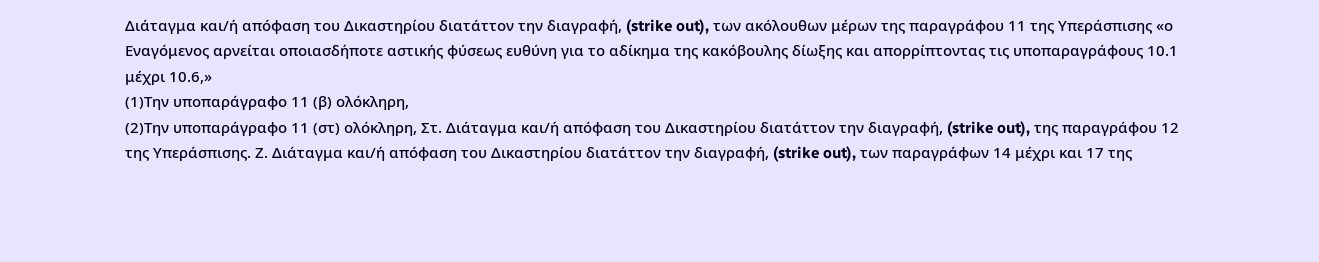Διάταγμα και/ή απόφαση του Δικαστηρίου διατάττον την διαγραφή, (strike out), των ακόλουθων μέρων της παραγράφου 11 της Υπεράσπισης «ο Εναγόμενος αρνείται οποιασδήποτε αστικής φύσεως ευθύνη για το αδίκημα της κακόβουλης δίωξης και απορρίπτοντας τις υποπαραγράφους 10.1 μέχρι 10.6,»
(1)Την υποπαράγραφο 11 (β) ολόκληρη,
(2)Την υποπαράγραφο 11 (στ) ολόκληρη, Στ. Διάταγμα και/ή απόφαση του Δικαστηρίου διατάττον την διαγραφή, (strike out), της παραγράφου 12 της Υπεράσπισης. Ζ. Διάταγμα και/ή απόφαση του Δικαστηρίου διατάττον την διαγραφή, (strike out), των παραγράφων 14 μέχρι και 17 της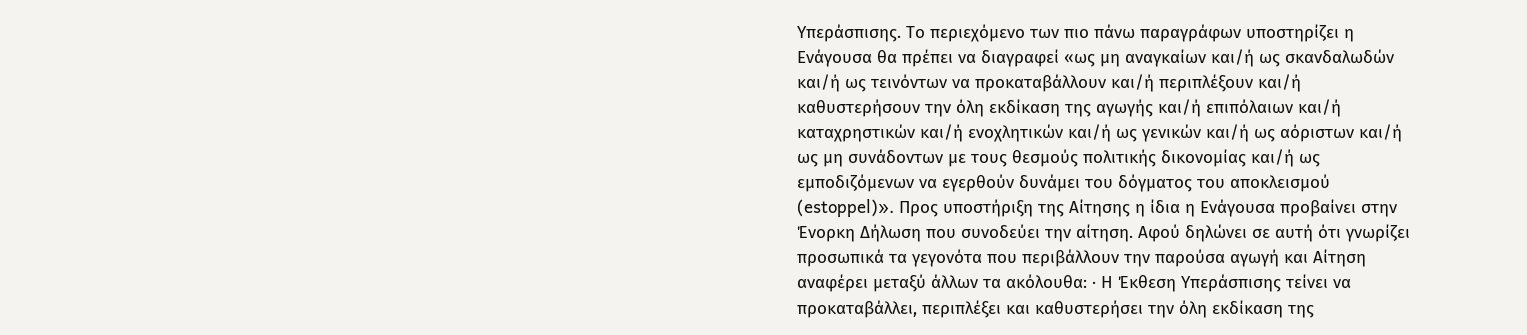Υπεράσπισης. Το περιεχόμενο των πιο πάνω παραγράφων υποστηρίζει η Ενάγουσα θα πρέπει να διαγραφεί «ως μη αναγκαίων και/ή ως σκανδαλωδών και/ή ως τεινόντων να προκαταβάλλουν και/ή περιπλέξουν και/ή καθυστερήσουν την όλη εκδίκαση της αγωγής και/ή επιπόλαιων και/ή καταχρηστικών και/ή ενοχλητικών και/ή ως γενικών και/ή ως αόριστων και/ή ως μη συνάδοντων με τους θεσμούς πολιτικής δικονομίας και/ή ως εμποδιζόμενων να εγερθούν δυνάμει του δόγματος του αποκλεισμού (estoppel)». Προς υποστήριξη της Αίτησης η ίδια η Ενάγουσα προβαίνει στην Ένορκη Δήλωση που συνοδεύει την αίτηση. Αφού δηλώνει σε αυτή ότι γνωρίζει προσωπικά τα γεγονότα που περιβάλλουν την παρούσα αγωγή και Αίτηση αναφέρει μεταξύ άλλων τα ακόλουθα: · Η Έκθεση Υπεράσπισης τείνει να προκαταβάλλει, περιπλέξει και καθυστερήσει την όλη εκδίκαση της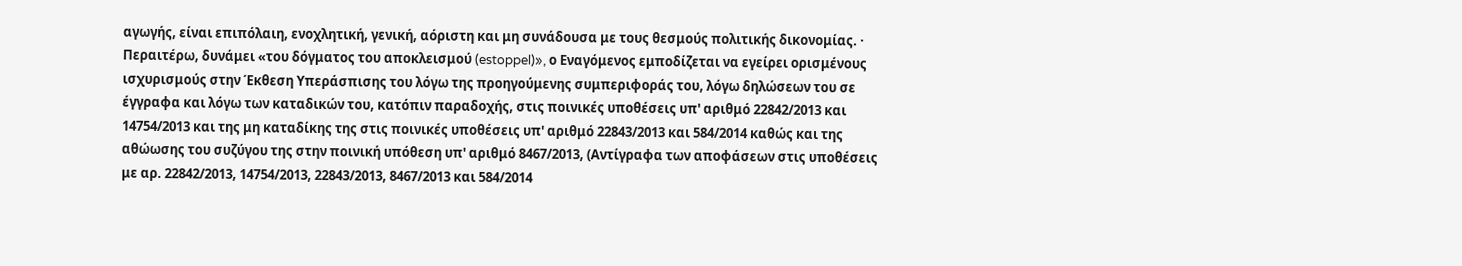αγωγής, είναι επιπόλαιη, ενοχλητική, γενική, αόριστη και μη συνάδουσα με τους θεσμούς πολιτικής δικονομίας. · Περαιτέρω, δυνάμει «του δόγματος του αποκλεισμού (estoppel)», ο Εναγόμενος εμποδίζεται να εγείρει ορισμένους ισχυρισμούς στην Έκθεση Υπεράσπισης του λόγω της προηγούμενης συμπεριφοράς του, λόγω δηλώσεων του σε έγγραφα και λόγω των καταδικών του, κατόπιν παραδοχής, στις ποινικές υποθέσεις υπ' αριθμό 22842/2013 και 14754/2013 και της μη καταδίκης της στις ποινικές υποθέσεις υπ' αριθμό 22843/2013 και 584/2014 καθώς και της αθώωσης του συζύγου της στην ποινική υπόθεση υπ' αριθμό 8467/2013, (Αντίγραφα των αποφάσεων στις υποθέσεις με αρ. 22842/2013, 14754/2013, 22843/2013, 8467/2013 και 584/2014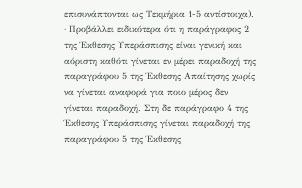επισυνάπτονται ως Τεκμήρια 1-5 αντίστοιχα). · Προβάλλει ειδικότερα ότι η παράγραφος 2 της Έκθεσης Υπεράσπισης είναι γενική και αόριστη καθότι γίνεται εν μέρει παραδοχή της παραγράφου 5 της Έκθεσης Απαίτησης χωρίς να γίνεται αναφορά για ποιο μέρος δεν γίνεται παραδοχή. Στη δε παράγραφο 4 της Έκθεσης Υπεράσπισης γίνεται παραδοχή της παραγράφου 5 της Έκθεσης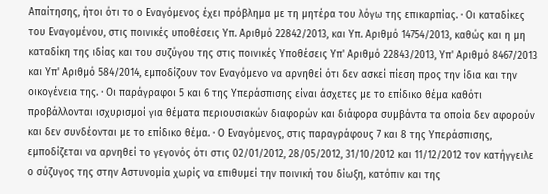Απαίτησης, ήτοι ότι το ο Εναγόμενος έχει πρόβλημα με τη μητέρα του λόγω της επικαρπίας. · Οι καταδίκες του Εναγομένου, στις ποινικές υποθέσεις Υπ. Αριθμό 22842/2013, και Υπ. Αριθμό 14754/2013, καθώς και η μη καταδίκη της ιδίας και του συζύγου της στις ποινικές Υποθέσεις Υπ' Αριθμό 22843/2013, Υπ' Αριθμό 8467/2013 και Υπ' Αριθμό 584/2014, εμποδίζουν τον Εναγόμενο να αρνηθεί ότι δεν ασκεί πίεση προς την ίδια και την οικογένεια της. · Οι παράγραφοι 5 και 6 της Υπεράσπισης είναι άσχετες με το επίδικο θέμα καθότι προβάλλονται ισχυρισμοί για θέματα περιουσιακών διαφορών και διάφορα συμβάντα τα οποία δεν αφορούν και δεν συνδέονται με το επίδικο θέμα. · Ο Εναγόμενος, στις παραγράφους 7 και 8 της Υπεράσπισης, εμποδίζεται να αρνηθεί το γεγονός ότι στις 02/01/2012, 28/05/2012, 31/10/2012 και 11/12/2012 τον κατήγγειλε ο σύζυγος της στην Αστυνομία χωρίς να επιθυμεί την ποινική του δίωξη, κατόπιν και της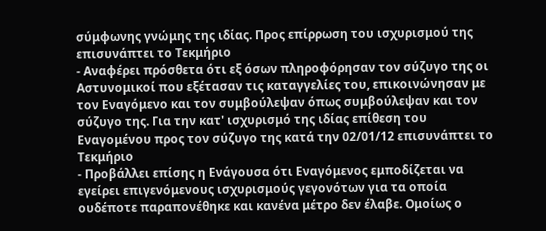σύμφωνης γνώμης της ιδίας. Προς επίρρωση του ισχυρισμού της επισυνάπτει το Τεκμήριο
- Αναφέρει πρόσθετα ότι εξ όσων πληροφόρησαν τον σύζυγο της οι Αστυνομικοί που εξέτασαν τις καταγγελίες του, επικοινώνησαν με τον Εναγόμενο και τον συμβούλεψαν όπως συμβούλεψαν και τον σύζυγο της. Για την κατ' ισχυρισμό της ιδίας επίθεση του Εναγομένου προς τον σύζυγο της κατά την 02/01/12 επισυνάπτει το Τεκμήριο
- Προβάλλει επίσης η Ενάγουσα ότι Εναγόμενος εμποδίζεται να εγείρει επιγενόμενους ισχυρισμούς γεγονότων για τα οποία ουδέποτε παραπονέθηκε και κανένα μέτρο δεν έλαβε. Ομοίως ο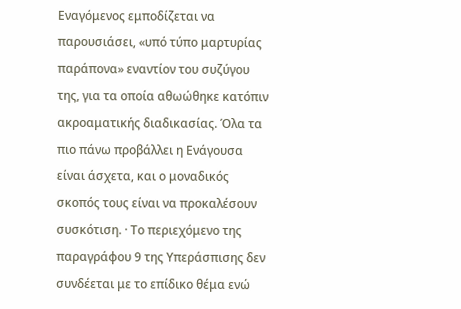Εναγόμενος εμποδίζεται να παρουσιάσει, «υπό τύπο μαρτυρίας παράπονα» εναντίον του συζύγου της, για τα οποία αθωώθηκε κατόπιν ακροαματικής διαδικασίας. Όλα τα πιο πάνω προβάλλει η Ενάγουσα είναι άσχετα, και ο μοναδικός σκοπός τους είναι να προκαλέσουν συσκότιση. · Το περιεχόμενο της παραγράφου 9 της Υπεράσπισης δεν συνδέεται με το επίδικο θέμα ενώ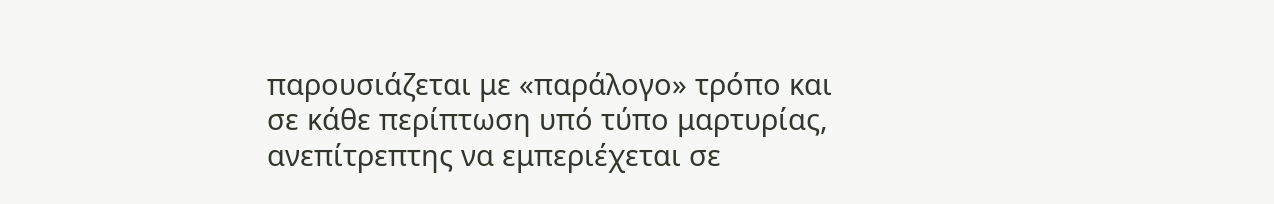παρουσιάζεται με «παράλογο» τρόπο και σε κάθε περίπτωση υπό τύπο μαρτυρίας, ανεπίτρεπτης να εμπεριέχεται σε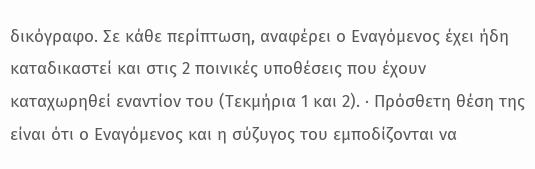δικόγραφο. Σε κάθε περίπτωση, αναφέρει ο Εναγόμενος έχει ήδη καταδικαστεί και στις 2 ποινικές υποθέσεις που έχουν καταχωρηθεί εναντίον του (Τεκμήρια 1 και 2). · Πρόσθετη θέση της είναι ότι ο Εναγόμενος και η σύζυγος του εμποδίζονται να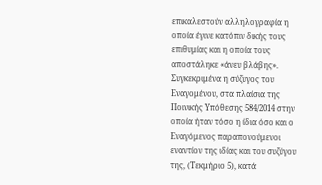επικαλεστούν αλληλογραφία η οποία έγινε κατόπιν δικής τους επιθυμίας και η οποία τους αποστάληκε «άνευ βλάβης». Συγκεκριμένα η σύζυγος του Εναγομένου, στα πλαίσια της Ποινικής Υπόθεσης 584/2014 στην οποία ήταν τόσο η ίδια όσο και ο Εναγόμενος παραπονούμενοι εναντίον της ιδίας και του συζύγου της, (Τεκμήριο 5), κατά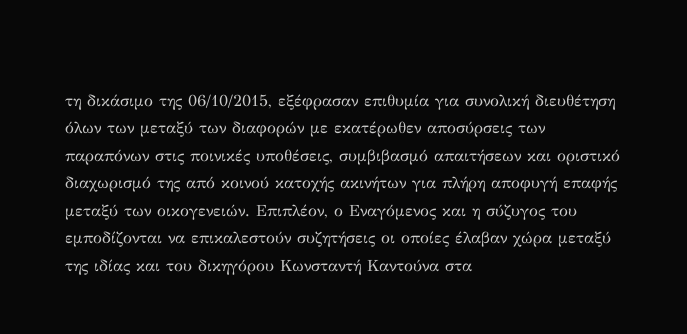τη δικάσιμο της 06/10/2015, εξέφρασαν επιθυμία για συνολική διευθέτηση όλων των μεταξύ των διαφορών με εκατέρωθεν αποσύρσεις των παραπόνων στις ποινικές υποθέσεις, συμβιβασμό απαιτήσεων και οριστικό διαχωρισμό της από κοινού κατοχής ακινήτων για πλήρη αποφυγή επαφής μεταξύ των οικογενειών. Επιπλέον, ο Εναγόμενος και η σύζυγος του εμποδίζονται να επικαλεστούν συζητήσεις οι οποίες έλαβαν χώρα μεταξύ της ιδίας και του δικηγόρου Κωνσταντή Καντούνα στα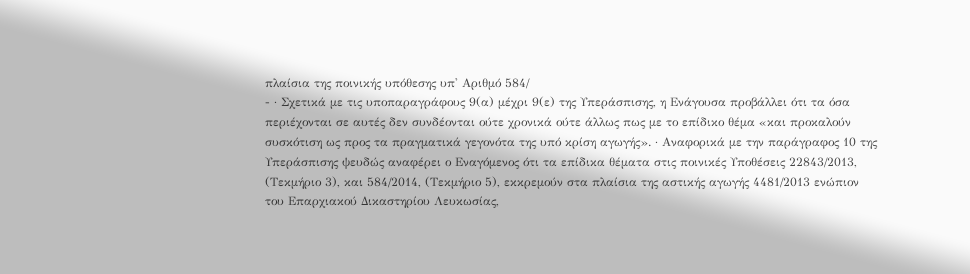πλαίσια της ποινικής υπόθεσης υπ' Αριθμό 584/
- · Σχετικά με τις υποπαραγράφους 9(α) μέχρι 9(ε) της Υπεράσπισης, η Ενάγουσα προβάλλει ότι τα όσα περιέχονται σε αυτές δεν συνδέονται ούτε χρονικά ούτε άλλως πως με το επίδικο θέμα «και προκαλούν συσκότιση ως προς τα πραγματικά γεγονότα της υπό κρίση αγωγής». · Αναφορικά με την παράγραφος 10 της Υπεράσπισης ψευδώς αναφέρει ο Εναγόμενος ότι τα επίδικα θέματα στις ποινικές Υποθέσεις 22843/2013, (Τεκμήριο 3), και 584/2014, (Τεκμήριο 5), εκκρεμούν στα πλαίσια της αστικής αγωγής 4481/2013 ενώπιον του Επαρχιακού Δικαστηρίου Λευκωσίας,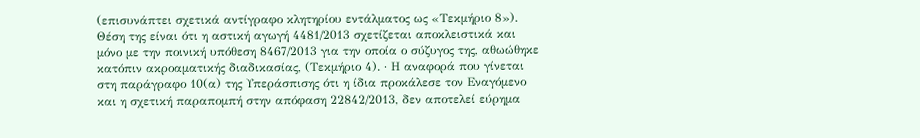(επισυνάπτει σχετικά αντίγραφο κλητηρίου εντάλματος ως «Τεκμήριο 8»). Θέση της είναι ότι η αστική αγωγή 4481/2013 σχετίζεται αποκλειστικά και μόνο με την ποινική υπόθεση 8467/2013 για την οποία ο σύζυγος της, αθωώθηκε κατόπιν ακροαματικής διαδικασίας, (Τεκμήριο 4). · Η αναφορά που γίνεται στη παράγραφο 10(α) της Υπεράσπισης ότι η ίδια προκάλεσε τον Εναγόμενο και η σχετική παραπομπή στην απόφαση 22842/2013, δεν αποτελεί εύρημα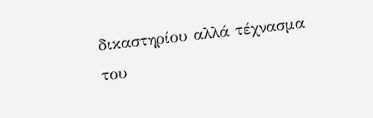δικαστηρίου αλλά τέχνασμα του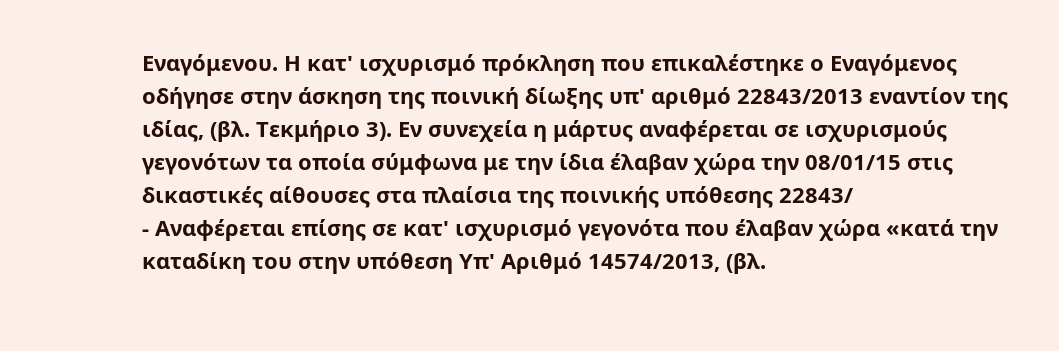Εναγόμενου. Η κατ' ισχυρισμό πρόκληση που επικαλέστηκε ο Εναγόμενος οδήγησε στην άσκηση της ποινική δίωξης υπ' αριθμό 22843/2013 εναντίον της ιδίας, (βλ. Τεκμήριο 3). Εν συνεχεία η μάρτυς αναφέρεται σε ισχυρισμούς γεγονότων τα οποία σύμφωνα με την ίδια έλαβαν χώρα την 08/01/15 στις δικαστικές αίθουσες στα πλαίσια της ποινικής υπόθεσης 22843/
- Αναφέρεται επίσης σε κατ' ισχυρισμό γεγονότα που έλαβαν χώρα «κατά την καταδίκη του στην υπόθεση Υπ' Αριθμό 14574/2013, (βλ.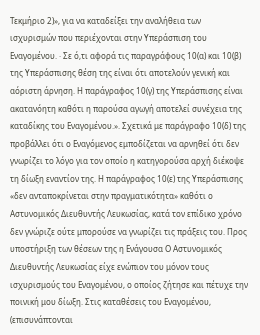Τεκμήριο 2)», για να καταδείξει την αναλήθεια των ισχυρισμών που περιέχονται στην Υπεράσπιση του Εναγομένου. · Σε ό,τι αφορά τις παραγράφους 10(α) και 10(β) της Υπεράσπισης θέση της είναι ότι αποτελούν γενική και αόριστη άρνηση. Η παράγραφος 10(γ) της Υπεράσπισης είναι ακατανόητη καθότι η παρούσα αγωγή αποτελεί συνέχεια της καταδίκης του Εναγομένου.». Σχετικά με παράγραφο 10(δ) της προβάλλει ότι ο Εναγόμενος εμποδίζεται να αρνηθεί ότι δεν γνωρίζει το λόγο για τον οποίο η κατηγορούσα αρχή διέκοψε τη δίωξη εναντίον της. Η παράγραφος 10(ε) της Υπεράσπισης «δεν ανταποκρίνεται στην πραγματικότητα» καθότι ο Αστυνομικός Διευθυντής Λευκωσίας, κατά τον επίδικο χρόνο δεν γνώριζε ούτε μπορούσε να γνωρίζει τις πράξεις του. Προς υποστήριξη των θέσεων της η Ενάγουσα Ο Αστυνομικός Διευθυντής Λευκωσίας είχε ενώπιον του μόνον τους ισχυρισμούς του Εναγομένου, ο οποίος ζήτησε και πέτυχε την ποινική μου δίωξη. Στις καταθέσεις του Εναγομένου, (επισυνάπτονται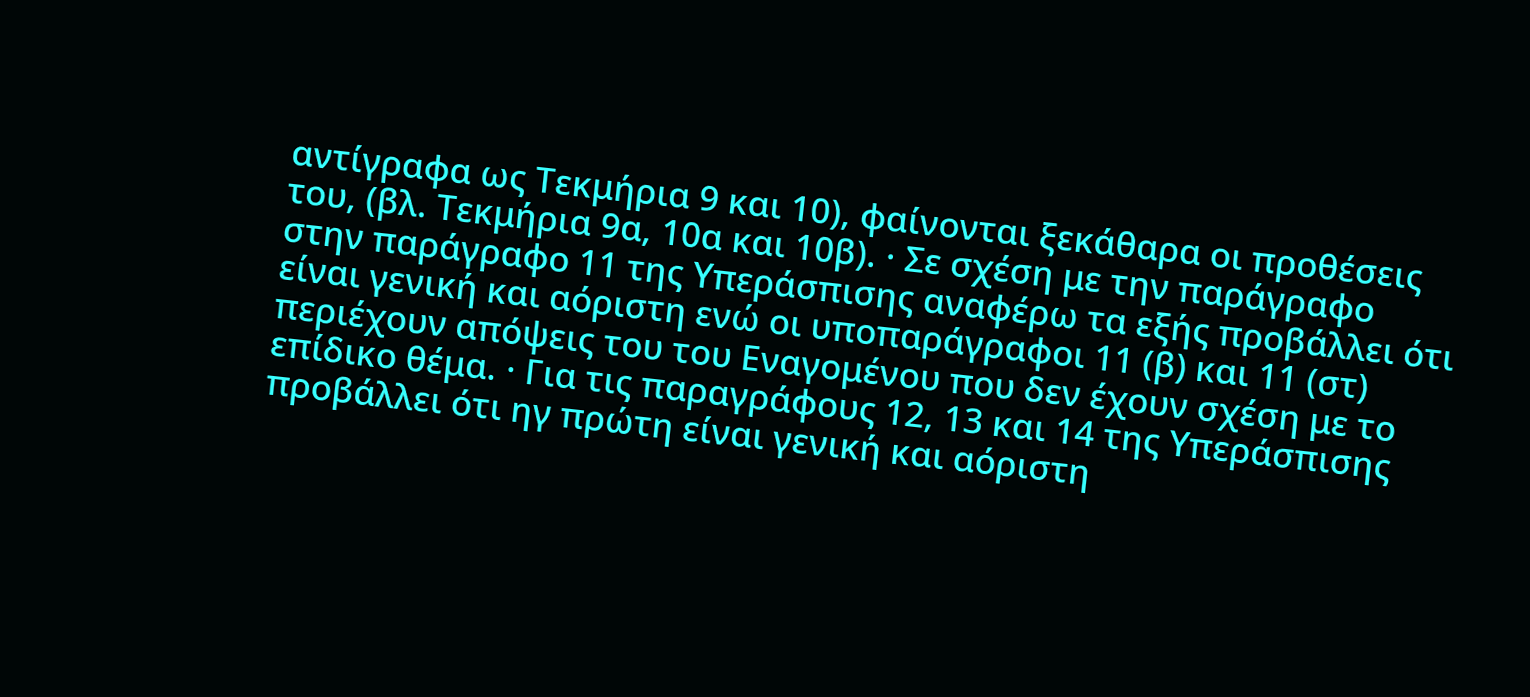αντίγραφα ως Τεκμήρια 9 και 10), φαίνονται ξεκάθαρα οι προθέσεις του, (βλ. Τεκμήρια 9α, 10α και 10β). · Σε σχέση με την παράγραφο στην παράγραφο 11 της Υπεράσπισης αναφέρω τα εξής προβάλλει ότι είναι γενική και αόριστη ενώ οι υποπαράγραφοι 11 (β) και 11 (στ) περιέχουν απόψεις του του Εναγομένου που δεν έχουν σχέση με το επίδικο θέμα. · Για τις παραγράφους 12, 13 και 14 της Υπεράσπισης προβάλλει ότι ηγ πρώτη είναι γενική και αόριστη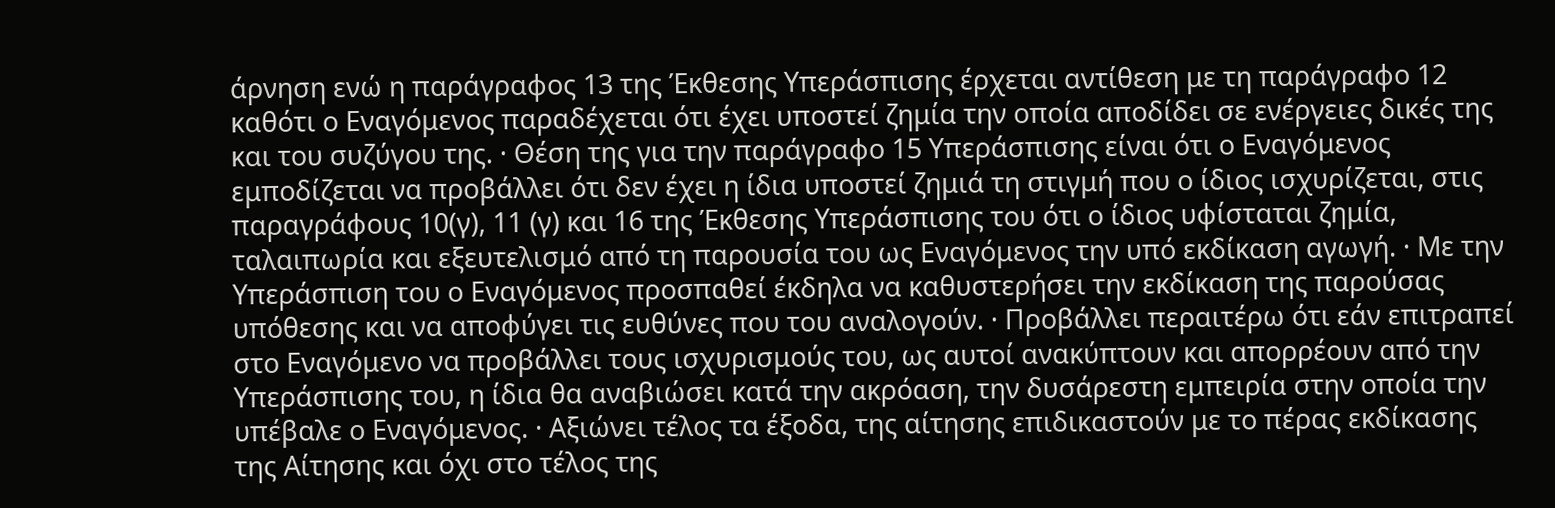άρνηση ενώ η παράγραφος 13 της Έκθεσης Υπεράσπισης έρχεται αντίθεση με τη παράγραφο 12 καθότι ο Εναγόμενος παραδέχεται ότι έχει υποστεί ζημία την οποία αποδίδει σε ενέργειες δικές της και του συζύγου της. · Θέση της για την παράγραφο 15 Υπεράσπισης είναι ότι ο Εναγόμενος εμποδίζεται να προβάλλει ότι δεν έχει η ίδια υποστεί ζημιά τη στιγμή που ο ίδιος ισχυρίζεται, στις παραγράφους 10(γ), 11 (γ) και 16 της Έκθεσης Υπεράσπισης του ότι ο ίδιος υφίσταται ζημία, ταλαιπωρία και εξευτελισμό από τη παρουσία του ως Εναγόμενος την υπό εκδίκαση αγωγή. · Με την Υπεράσπιση του ο Εναγόμενος προσπαθεί έκδηλα να καθυστερήσει την εκδίκαση της παρούσας υπόθεσης και να αποφύγει τις ευθύνες που του αναλογούν. · Προβάλλει περαιτέρω ότι εάν επιτραπεί στο Εναγόμενο να προβάλλει τους ισχυρισμούς του, ως αυτοί ανακύπτουν και απορρέουν από την Υπεράσπισης του, η ίδια θα αναβιώσει κατά την ακρόαση, την δυσάρεστη εμπειρία στην οποία την υπέβαλε ο Εναγόμενος. · Αξιώνει τέλος τα έξοδα, της αίτησης επιδικαστούν με το πέρας εκδίκασης της Αίτησης και όχι στο τέλος της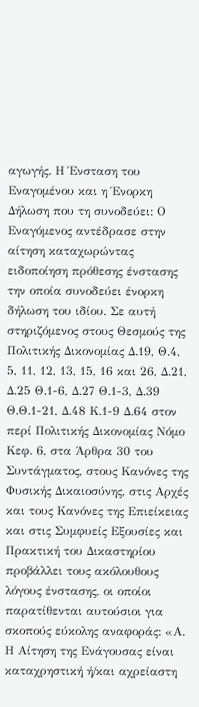αγωγής. Η Ένσταση του Εναγομένου και η Ένορκη Δήλωση που τη συνοδεύει: Ο Εναγόμενος αντέδρασε στην αίτηση καταχωρώντας ειδοποίηση πρόθεσης ένστασης την οποία συνοδεύει ένορκη δήλωση του ιδίου. Σε αυτή στηριζόμενος στους Θεσμούς της Πολιτικής Δικονομίας Δ.19, Θ.4, 5, 11, 12, 13, 15, 16 και 26, Δ.21, Δ.25 Θ.1-6, Δ.27 Θ.1-3, Δ.39 Θ.Θ.1-21, Δ.48 Κ.1-9 Δ.64 στον περί Πολιτικής Δικονομίας Νόμο Κεφ. 6, στα Άρθρα 30 του Συντάγματος, στους Κανόνες της Φυσικής Δικαιοσύνης, στις Αρχές και τους Κανόνες της Επιείκειας και στις Συμφυείς Εξουσίες και Πρακτική του Δικαστηρίου προβάλλει τους ακόλουθους λόγους ένστασης, οι οποίοι παρατίθενται αυτούσιοι για σκοπούς εύκολης αναφοράς: «Α. Η Αίτηση της Ενάγουσας είναι καταχρηστική ή/και αχρείαστη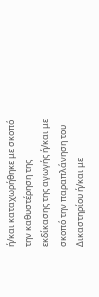ή/και καταχωρήθηκε με σκοπό την καθυστέρηση της εκδίκασης της αγωγής ή/και με σκοπό την παραπλάνηση του Δικαστηρίου ή/και με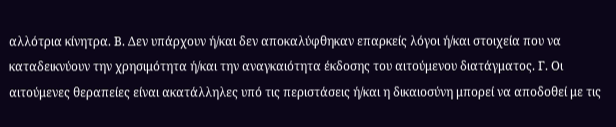αλλότρια κίνητρα. Β. Δεν υπάρχουν ή/και δεν αποκαλύφθηκαν επαρκείς λόγοι ή/και στοιχεία που να καταδεικνύουν την χρησιμότητα ή/και την αναγκαιότητα έκδοσης του αιτούμενου διατάγματος. Γ. Οι αιτούμενες θεραπείες είναι ακατάλληλες υπό τις περιστάσεις ή/και η δικαιοσύνη μπορεί να αποδοθεί με τις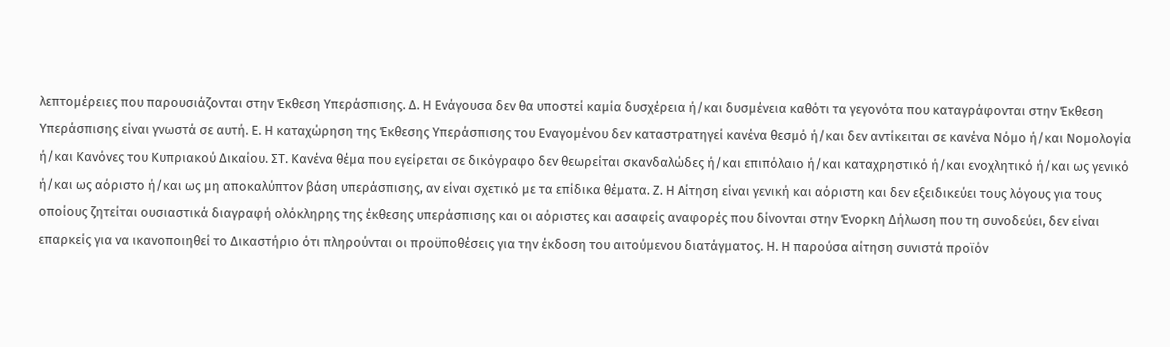λεπτομέρειες που παρουσιάζονται στην Έκθεση Υπεράσπισης. Δ. Η Ενάγουσα δεν θα υποστεί καμία δυσχέρεια ή/και δυσμένεια καθότι τα γεγονότα που καταγράφονται στην Έκθεση Υπεράσπισης είναι γνωστά σε αυτή. Ε. Η καταχώρηση της Έκθεσης Υπεράσπισης του Εναγομένου δεν καταστρατηγεί κανένα θεσμό ή/και δεν αντίκειται σε κανένα Νόμο ή/και Νομολογία ή/και Κανόνες του Κυπριακού Δικαίου. ΣΤ. Κανένα θέμα που εγείρεται σε δικόγραφο δεν θεωρείται σκανδαλώδες ή/και επιπόλαιο ή/και καταχρηστικό ή/και ενοχλητικό ή/και ως γενικό ή/και ως αόριστο ή/και ως μη αποκαλύπτον βάση υπεράσπισης, αν είναι σχετικό με τα επίδικα θέματα. Ζ. Η Αίτηση είναι γενική και αόριστη και δεν εξειδικεύει τους λόγους για τους οποίους ζητείται ουσιαστικά διαγραφή ολόκληρης της έκθεσης υπεράσπισης και οι αόριστες και ασαφείς αναφορές που δίνονται στην Ένορκη Δήλωση που τη συνοδεύει, δεν είναι επαρκείς για να ικανοποιηθεί το Δικαστήριο ότι πληρούνται οι προϋποθέσεις για την έκδοση του αιτούμενου διατάγματος. Η. Η παρούσα αίτηση συνιστά προϊόν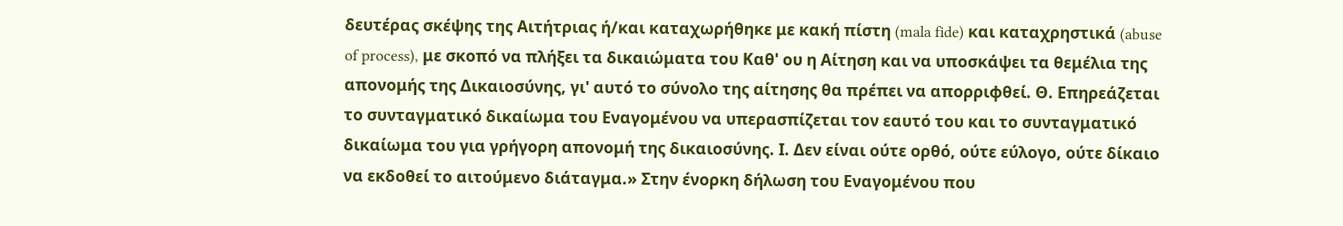δευτέρας σκέψης της Αιτήτριας ή/και καταχωρήθηκε με κακή πίστη (mala fide) και καταχρηστικά (abuse of process), με σκοπό να πλήξει τα δικαιώματα του Καθ' ου η Αίτηση και να υποσκάψει τα θεμέλια της απονομής της Δικαιοσύνης, γι' αυτό το σύνολο της αίτησης θα πρέπει να απορριφθεί. Θ. Επηρεάζεται το συνταγματικό δικαίωμα του Εναγομένου να υπερασπίζεται τον εαυτό του και το συνταγματικό δικαίωμα του για γρήγορη απονομή της δικαιοσύνης. Ι. Δεν είναι ούτε ορθό, ούτε εύλογο, ούτε δίκαιο να εκδοθεί το αιτούμενο διάταγμα.» Στην ένορκη δήλωση του Εναγομένου που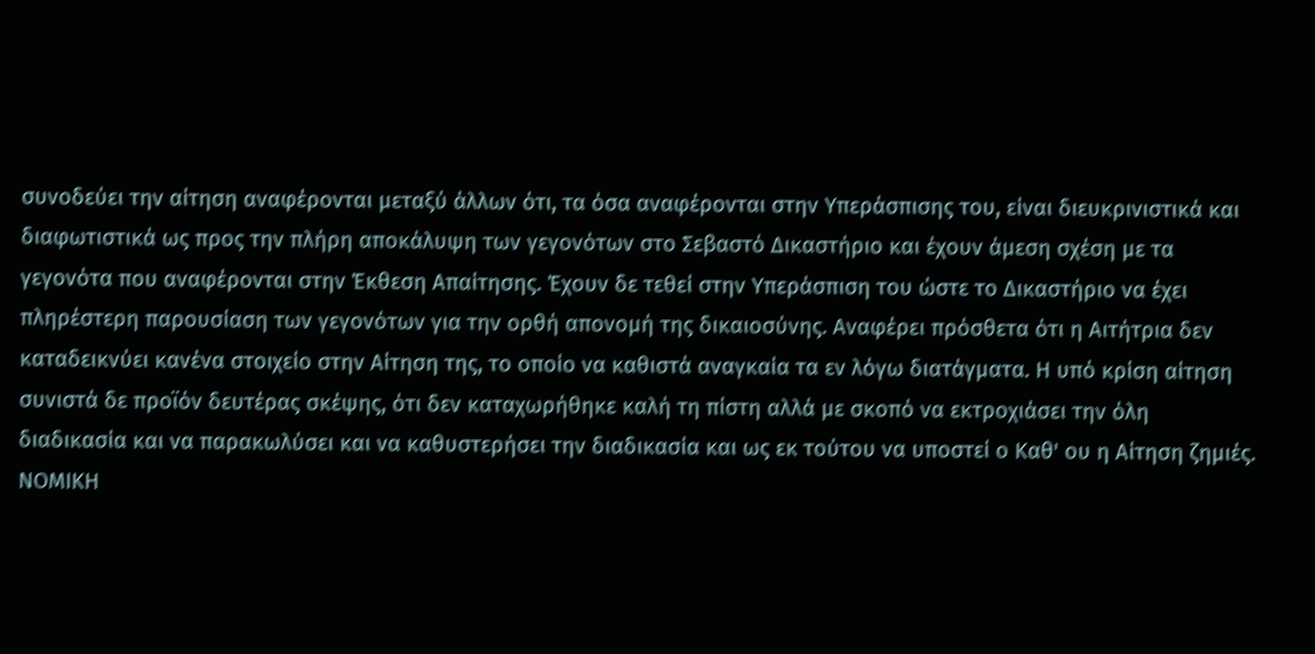συνοδεύει την αίτηση αναφέρονται μεταξύ άλλων ότι, τα όσα αναφέρονται στην Υπεράσπισης του, είναι διευκρινιστικά και διαφωτιστικά ως προς την πλήρη αποκάλυψη των γεγονότων στο Σεβαστό Δικαστήριο και έχουν άμεση σχέση με τα γεγονότα που αναφέρονται στην Έκθεση Απαίτησης. Έχουν δε τεθεί στην Υπεράσπιση του ώστε το Δικαστήριο να έχει πληρέστερη παρουσίαση των γεγονότων για την ορθή απονομή της δικαιοσύνης. Αναφέρει πρόσθετα ότι η Αιτήτρια δεν καταδεικνύει κανένα στοιχείο στην Αίτηση της, το οποίο να καθιστά αναγκαία τα εν λόγω διατάγματα. Η υπό κρίση αίτηση συνιστά δε προϊόν δευτέρας σκέψης, ότι δεν καταχωρήθηκε καλή τη πίστη αλλά με σκοπό να εκτροχιάσει την όλη διαδικασία και να παρακωλύσει και να καθυστερήσει την διαδικασία και ως εκ τούτου να υποστεί ο Καθ' ου η Αίτηση ζημιές. ΝΟΜΙΚΗ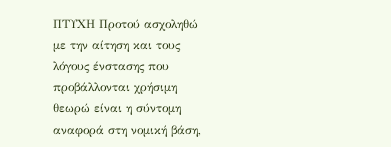ΠΤΥΧΗ Προτού ασχοληθώ με την αίτηση και τους λόγους ένστασης που προβάλλονται χρήσιμη θεωρώ είναι η σύντομη αναφορά στη νομική βάση,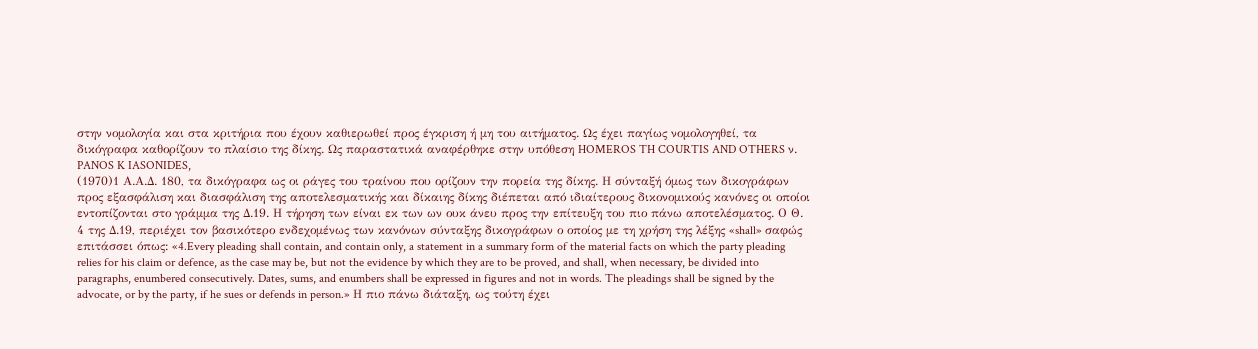στην νομολογία και στα κριτήρια που έχουν καθιερωθεί προς έγκριση ή μη του αιτήματος. Ως έχει παγίως νομολογηθεί, τα δικόγραφα καθορίζουν το πλαίσιο της δίκης. Ως παραστατικά αναφέρθηκε στην υπόθεση HOMEROS TH COURTIS AND OTHERS ν. PANOS K IASONIDES,
(1970)1 Α.Α.Δ. 180, τα δικόγραφα ως οι ράγες του τραίνου που ορίζουν την πορεία της δίκης. Η σύνταξή όμως των δικογράφων προς εξασφάλιση και διασφάλιση της αποτελεσματικής και δίκαιης δίκης διέπεται από ιδιαίτερους δικονομικούς κανόνες οι οποίοι εντοπίζονται στο γράμμα της Δ.19. Η τήρηση των είναι εκ των ων ουκ άνευ προς την επίτευξη του πιο πάνω αποτελέσματος. Ο Θ. 4 της Δ.19, περιέχει τον βασικότερο ενδεχομένως των κανόνων σύνταξης δικογράφων ο οποίος με τη χρήση της λέξης «shall» σαφώς επιτάσσει όπως: «4.Every pleading shall contain, and contain only, a statement in a summary form of the material facts on which the party pleading relies for his claim or defence, as the case may be, but not the evidence by which they are to be proved, and shall, when necessary, be divided into paragraphs, enumbered consecutively. Dates, sums, and enumbers shall be expressed in figures and not in words. The pleadings shall be signed by the advocate, or by the party, if he sues or defends in person.» Η πιο πάνω διάταξη, ως τούτη έχει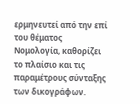ερμηνευτεί από την επί του θέματος Νομολογία, καθορίζει το πλαίσιο και τις παραμέτρους σύνταξης των δικογράφων.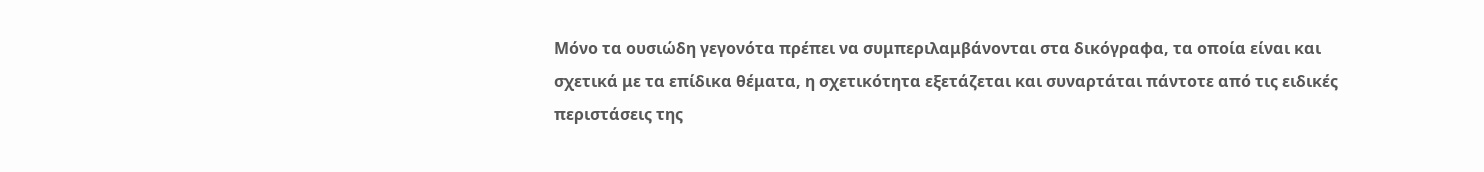Μόνο τα ουσιώδη γεγονότα πρέπει να συμπεριλαμβάνονται στα δικόγραφα, τα οποία είναι και σχετικά με τα επίδικα θέματα, η σχετικότητα εξετάζεται και συναρτάται πάντοτε από τις ειδικές περιστάσεις της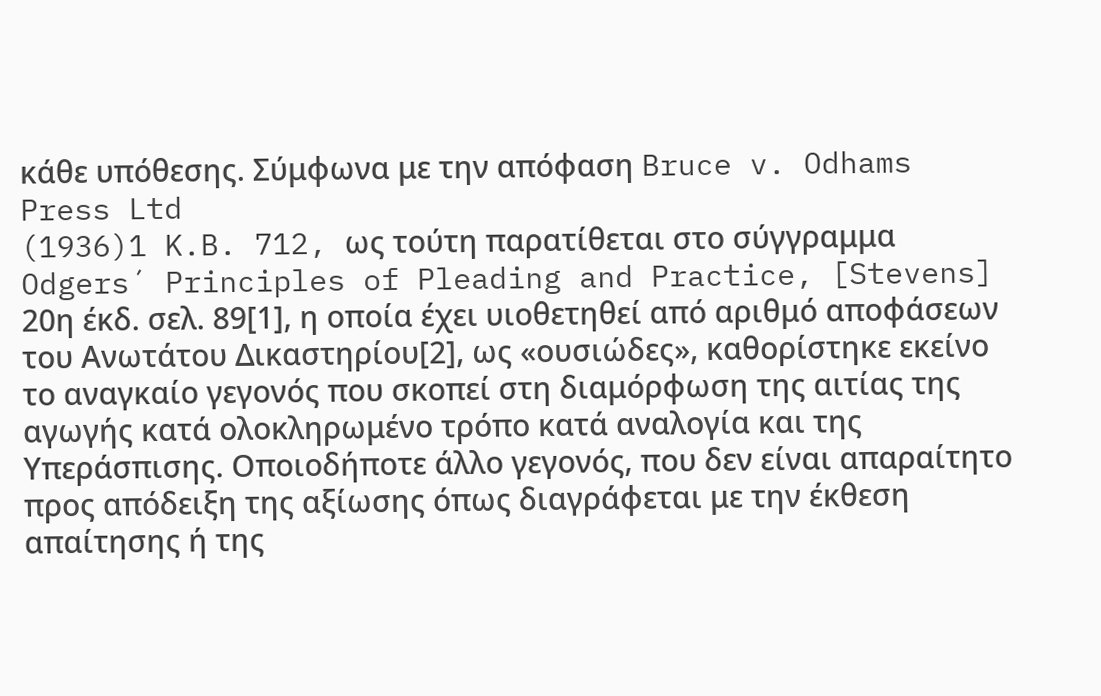κάθε υπόθεσης. Σύμφωνα με την απόφαση Bruce v. Odhams Press Ltd
(1936)1 K.B. 712, ως τούτη παρατίθεται στο σύγγραμμα Odgers´ Principles of Pleading and Practice, [Stevens] 20η έκδ. σελ. 89[1], η οποία έχει υιοθετηθεί από αριθμό αποφάσεων του Ανωτάτου Δικαστηρίου[2], ως «ουσιώδες», καθορίστηκε εκείνο το αναγκαίο γεγονός που σκοπεί στη διαμόρφωση της αιτίας της αγωγής κατά ολοκληρωμένο τρόπο κατά αναλογία και της Υπεράσπισης. Οποιοδήποτε άλλο γεγονός, που δεν είναι απαραίτητο προς απόδειξη της αξίωσης όπως διαγράφεται με την έκθεση απαίτησης ή της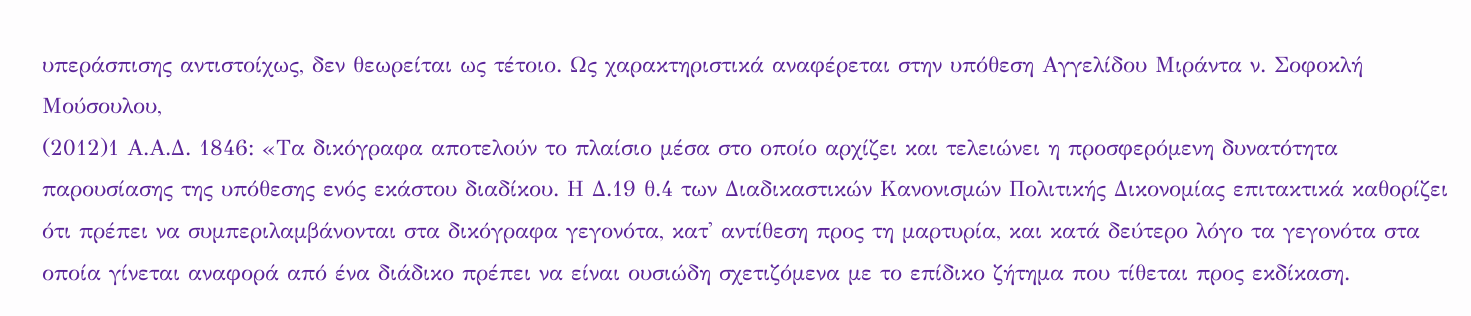υπεράσπισης αντιστοίχως, δεν θεωρείται ως τέτοιο. Ως χαρακτηριστικά αναφέρεται στην υπόθεση Αγγελίδου Μιράντα ν. Σοφοκλή Μούσουλου,
(2012)1 Α.Α.Δ. 1846: «Τα δικόγραφα αποτελούν το πλαίσιο μέσα στο οποίο αρχίζει και τελειώνει η προσφερόμενη δυνατότητα παρουσίασης της υπόθεσης ενός εκάστου διαδίκου. Η Δ.19 θ.4 των Διαδικαστικών Κανονισμών Πολιτικής Δικονομίας επιτακτικά καθορίζει ότι πρέπει να συμπεριλαμβάνονται στα δικόγραφα γεγονότα, κατ' αντίθεση προς τη μαρτυρία, και κατά δεύτερο λόγο τα γεγονότα στα οποία γίνεται αναφορά από ένα διάδικο πρέπει να είναι ουσιώδη σχετιζόμενα με το επίδικο ζήτημα που τίθεται προς εκδίκαση.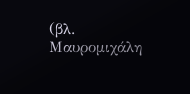(βλ. Μαυρομιχάλη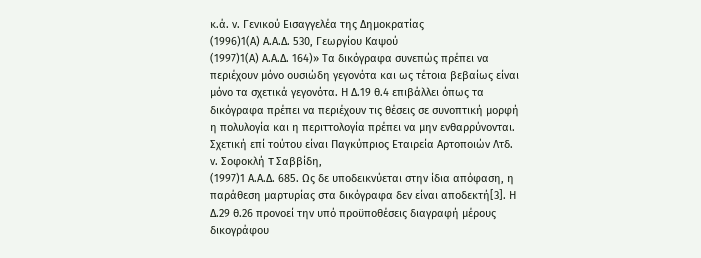κ.ά. ν. Γενικού Εισαγγελέα της Δημοκρατίας
(1996)1(Α) Α.Α.Δ. 530, Γεωργίου Καψού
(1997)1(Α) Α.Α.Δ. 164)» Τα δικόγραφα συνεπώς πρέπει να περιέχουν μόνο ουσιώδη γεγονότα και ως τέτοια βεβαίως είναι μόνο τα σχετικά γεγονότα. Η Δ.19 θ.4 επιβάλλει όπως τα δικόγραφα πρέπει να περιέχουν τις θέσεις σε συνοπτική μορφή η πολυλογία και η περιττολογία πρέπει να μην ενθαρρύνονται. Σχετική επί τούτου είναι Παγκύπριος Eταιρεία Aρτοποιών Λτδ. ν. Σοφοκλή T Σαββίδη,
(1997)1 Α.Α.Δ. 685. Ως δε υποδεικνύεται στην ίδια απόφαση, η παράθεση μαρτυρίας στα δικόγραφα δεν είναι αποδεκτή[3]. Η Δ.29 θ.26 προνοεί την υπό προϋποθέσεις διαγραφή μέρους δικογράφου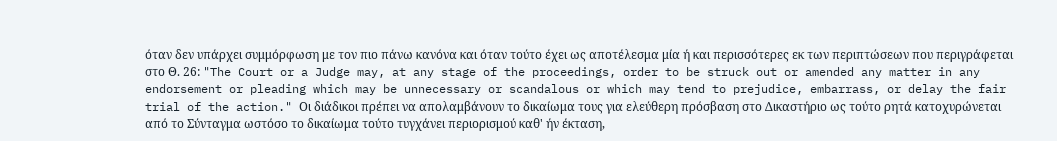όταν δεν υπάρχει συμμόρφωση με τον πιο πάνω κανόνα και όταν τούτο έχει ως αποτέλεσμα μία ή και περισσότερες εκ των περιπτώσεων που περιγράφεται στο Θ. 26: "The Court or a Judge may, at any stage of the proceedings, order to be struck out or amended any matter in any endorsement or pleading which may be unnecessary or scandalous or which may tend to prejudice, embarrass, or delay the fair trial of the action." Οι διάδικοι πρέπει να απολαμβάνουν το δικαίωμα τους για ελεύθερη πρόσβαση στο Δικαστήριο ως τούτο ρητά κατοχυρώνεται από το Σύνταγμα ωστόσο το δικαίωμα τούτο τυγχάνει περιορισμού καθ' ήν έκταση,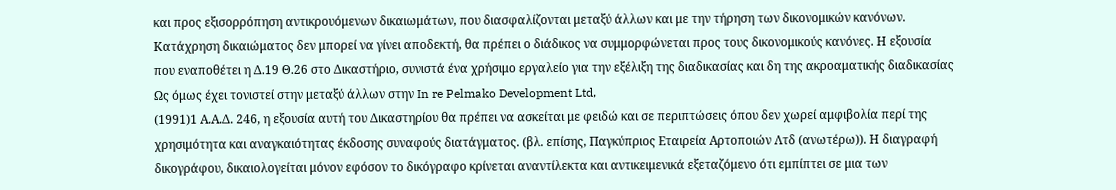και προς εξισορρόπηση αντικρουόμενων δικαιωμάτων, που διασφαλίζονται μεταξύ άλλων και με την τήρηση των δικονομικών κανόνων. Κατάχρηση δικαιώματος δεν μπορεί να γίνει αποδεκτή, θα πρέπει ο διάδικος να συμμορφώνεται προς τους δικονομικούς κανόνες. Η εξουσία που εναποθέτει η Δ.19 Θ.26 στο Δικαστήριο, συνιστά ένα χρήσιμο εργαλείο για την εξέλιξη της διαδικασίας και δη της ακροαματικής διαδικασίας Ως όμως έχει τονιστεί στην μεταξύ άλλων στην In re Pelmako Development Ltd,
(1991)1 Α.Α.Δ. 246, η εξουσία αυτή του Δικαστηρίου θα πρέπει να ασκείται με φειδώ και σε περιπτώσεις όπου δεν χωρεί αμφιβολία περί της χρησιμότητα και αναγκαιότητας έκδοσης συναφούς διατάγματος. (βλ. επίσης, Παγκύπριος Εταιρεία Αρτοποιών Λτδ (ανωτέρω)). Η διαγραφή δικογράφου, δικαιολογείται μόνον εφόσον το δικόγραφο κρίνεται αναντίλεκτα και αντικειμενικά εξεταζόμενο ότι εμπίπτει σε μια των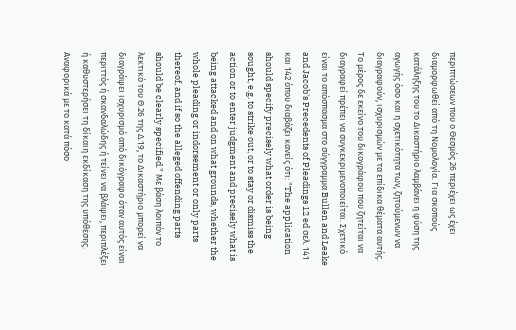περιπτώσεων που ο Θεσμός 26 περιέχει ως έχει διαμορφωθεί από τη Νομολογία. Για σκοπούς κατάληξης του το Δικαστήριο λαμβάνει η φύση της αγωγής όσο και η σχετικότητα των, ζητούμενων να διαγραφούν, ισχυρισμών με τα επίδικα θέματα αυτής. Το μέρος δε εκείνο του δικογράφου που ζητείται να διαγραφεί πρέπει να συγκεκριμενοποιείται. Σχετικό είναι το απόσπασμα στο σύγγραμμα Bullen and Leake and Jacob's Precedents of Pleadings 12 ed σελ. 141 και 142 όπου διαβάζει κανείς ότι: "The application should specify precisely what order is being sought, e.g. to strike out, or to stay or dismiss the action or to enter judgment and precisely what is being attacked and on what grounds, whether the whole pleading or indorsement or only parts thereof, and if so the alleged offending parts should be clearly specified." Με βάση λοιπόν το λεκτικό του Θ.26 της Δ.19, το Δικαστήριο μπορεί να διαγράψει ισχυρισμό από δικόγραφο όταν αυτός είναι περιττός ή σκανδαλώδης ή τείνει να βλάψει, περιπλέξει ή καθυστερήσει τη δίκαιη εκδίκαση της υπόθεσης. Αναφορικά με το κατά πόσο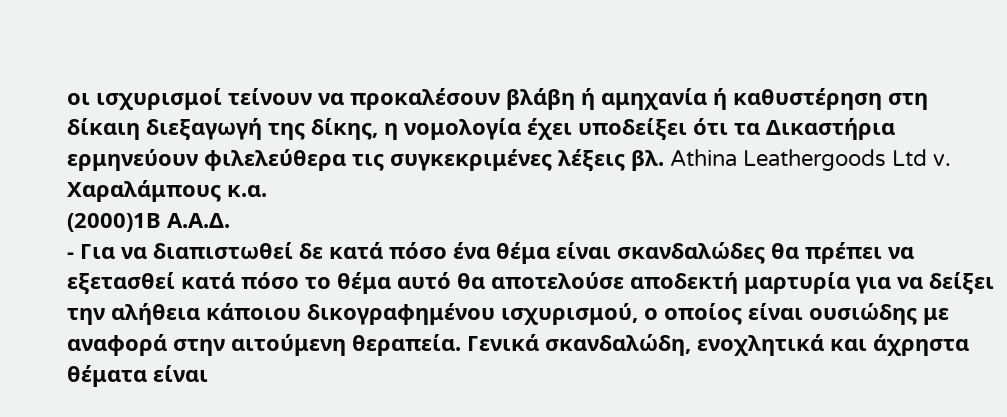οι ισχυρισμοί τείνουν να προκαλέσουν βλάβη ή αμηχανία ή καθυστέρηση στη δίκαιη διεξαγωγή της δίκης, η νομολογία έχει υποδείξει ότι τα Δικαστήρια ερμηνεύουν φιλελεύθερα τις συγκεκριμένες λέξεις βλ. Athina Leathergoods Ltd v. Χαραλάμπους κ.α.
(2000)1Β Α.Α.Δ.
- Για να διαπιστωθεί δε κατά πόσο ένα θέμα είναι σκανδαλώδες θα πρέπει να εξετασθεί κατά πόσο το θέμα αυτό θα αποτελούσε αποδεκτή μαρτυρία για να δείξει την αλήθεια κάποιου δικογραφημένου ισχυρισμού, ο οποίος είναι ουσιώδης με αναφορά στην αιτούμενη θεραπεία. Γενικά σκανδαλώδη, ενοχλητικά και άχρηστα θέματα είναι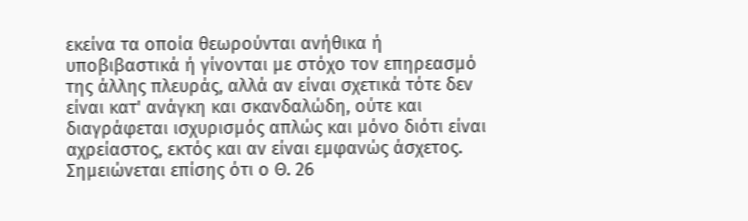εκείνα τα οποία θεωρούνται ανήθικα ή υποβιβαστικά ή γίνονται με στόχο τον επηρεασμό της άλλης πλευράς, αλλά αν είναι σχετικά τότε δεν είναι κατ' ανάγκη και σκανδαλώδη, ούτε και διαγράφεται ισχυρισμός απλώς και μόνο διότι είναι αχρείαστος, εκτός και αν είναι εμφανώς άσχετος. Σημειώνεται επίσης ότι ο Θ. 26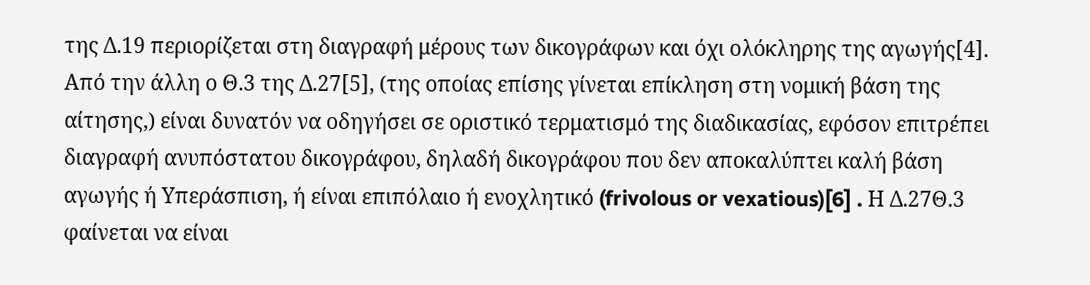της Δ.19 περιορίζεται στη διαγραφή μέρους των δικογράφων και όχι ολόκληρης της αγωγής[4]. Από την άλλη ο Θ.3 της Δ.27[5], (της οποίας επίσης γίνεται επίκληση στη νομική βάση της αίτησης,) είναι δυνατόν να οδηγήσει σε οριστικό τερματισμό της διαδικασίας, εφόσον επιτρέπει διαγραφή ανυπόστατου δικογράφου, δηλαδή δικογράφου που δεν αποκαλύπτει καλή βάση αγωγής ή Υπεράσπιση, ή είναι επιπόλαιο ή ενοχλητικό (frivolous or vexatious)[6] . Η Δ.27Θ.3 φαίνεται να είναι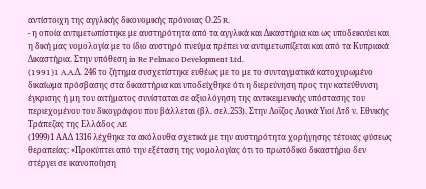αντίστοιχη της αγγλικής δικονομικής πρόνοιας Ο.25 R.
- η οποία αντιμετωπίστηκε με αυστηρότητα από τα αγγλικά και Δικαστήρια και ως υποδεικνύει και η δική μας νομολογία με το ίδιο αυστηρό πνεύμα πρέπει να αντιμετωπίζεται και από τα Κυπριακά Δικαστήρια. Στην υπόθεση in Re Pelmaco Development Ltd.
(1991)1 A.A.Δ. 246 το ζήτημα συσχετίστηκε ευθέως με το με το συνταγματικά κατοχυρωμένο δικαίωμα πρόσβασης στα δικαστήρια και υποδείχθηκε ότι η διερεύνηση προς την κατεύθυνση έγκρισης ή μη του αιτήματος συνίσταται σε αξιολόγηση της αντικειμενικής υπόστασης του περιεχομένου του δικογράφου που βάλλεται (βλ. σελ.253). Στην Λοΐζος Λουκά Yιοί Λτδ ν. Eθνικής Tράπεζας της Eλλάδος AE
(1999)1 ΑΑΔ 1316 λέχθηκε τα ακόλουθα σχετικά με την αυστηρότητα χορήγησης τέτοιας φύσεως θεραπείας: «Προκύπτει από την εξέταση της νομολογίας ότι το πρωτόδικο δικαστήριο δεν στέργει σε ικανοποίηση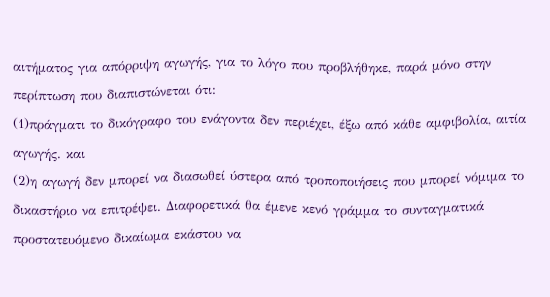αιτήματος για απόρριψη αγωγής, για το λόγο που προβλήθηκε, παρά μόνο στην περίπτωση που διαπιστώνεται ότι:
(1)πράγματι το δικόγραφο του ενάγοντα δεν περιέχει, έξω από κάθε αμφιβολία, αιτία αγωγής. και
(2)η αγωγή δεν μπορεί να διασωθεί ύστερα από τροποποιήσεις που μπορεί νόμιμα το δικαστήριο να επιτρέψει. Διαφορετικά θα έμενε κενό γράμμα το συνταγματικά προστατευόμενο δικαίωμα εκάστου να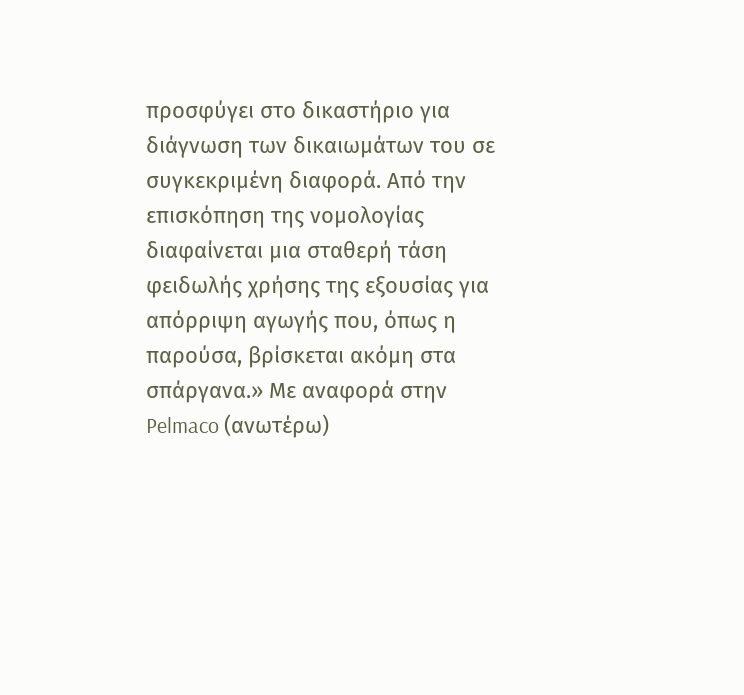προσφύγει στο δικαστήριο για διάγνωση των δικαιωμάτων του σε συγκεκριμένη διαφορά. Από την επισκόπηση της νομολογίας διαφαίνεται μια σταθερή τάση φειδωλής χρήσης της εξουσίας για απόρριψη αγωγής που, όπως η παρούσα, βρίσκεται ακόμη στα σπάργανα.» Με αναφορά στην Pelmaco (ανωτέρω)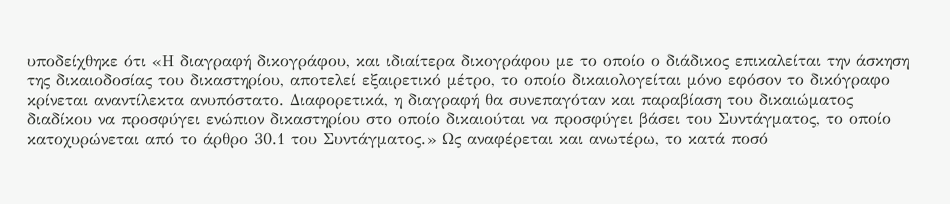υποδείχθηκε ότι «Η διαγραφή δικογράφου, και ιδιαίτερα δικογράφου με το οποίο ο διάδικος επικαλείται την άσκηση της δικαιοδοσίας του δικαστηρίου, αποτελεί εξαιρετικό μέτρο, το οποίο δικαιολογείται μόνο εφόσον το δικόγραφο κρίνεται αναντίλεκτα ανυπόστατο. Διαφορετικά, η διαγραφή θα συνεπαγόταν και παραβίαση του δικαιώματος διαδίκου να προσφύγει ενώπιον δικαστηρίου στο οποίο δικαιούται να προσφύγει βάσει του Συντάγματος, το οποίο κατοχυρώνεται από το άρθρο 30.1 του Συντάγματος.» Ως αναφέρεται και ανωτέρω, το κατά ποσό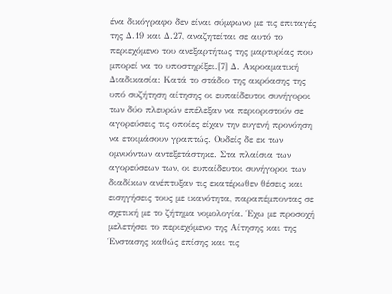ένα δικόγραφο δεν είναι σύμφωνο με τις επιταγές της Δ.19 και Δ.27, αναζητείται σε αυτό το περιεχόμενο του ανεξαρτήτως της μαρτυρίας που μπορεί να το υποστηρίξει.[7] Δ. Ακροαματική Διαδικασία: Κατά το στάδιο της ακρόασης της υπό συζήτηση αίτησης οι ευπαίδευτοι συνήγοροι των δύο πλευρών επέλεξαν να περιοριστούν σε αγορεύσεις τις οποίες είχαν την ευγενή προνόηση να ετοιμάσουν γραπτώς. Ουδείς δε εκ των ομνυόντων αντεξετάστηκε. Στα πλαίσια των αγορεύσεων των, οι ευπαίδευτοι συνήγοροι των διαδίκων ανέπτυξαν τις εκατέρωθεν θέσεις και εισηγήσεις τους με ικανότητα, παραπέμποντας σε σχετική με το ζήτημα νομολογία. Έχω με προσοχή μελετήσει το περιεχόμενο της Αίτησης και της Ένστασης καθώς επίσης και τις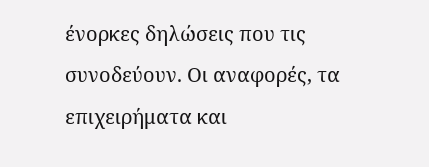ένορκες δηλώσεις που τις συνοδεύουν. Οι αναφορές, τα επιχειρήματα και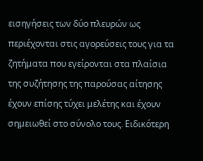εισηγήσεις των δύο πλευρών ως περιέχονται στις αγορεύσεις τους για τα ζητήματα που εγείρονται στα πλαίσια της συζήτησης της παρούσας αίτησης έχουν επίσης τύχει μελέτης και έχουν σημειωθεί στο σύνολο τους. Ειδικότερη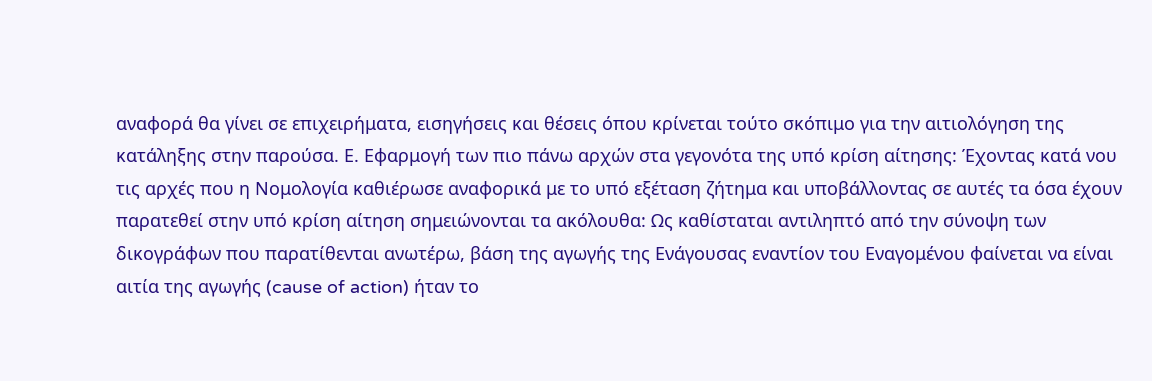αναφορά θα γίνει σε επιχειρήματα, εισηγήσεις και θέσεις όπου κρίνεται τούτο σκόπιμο για την αιτιολόγηση της κατάληξης στην παρούσα. Ε. Εφαρμογή των πιο πάνω αρχών στα γεγονότα της υπό κρίση αίτησης: Έχοντας κατά νου τις αρχές που η Νομολογία καθιέρωσε αναφορικά με το υπό εξέταση ζήτημα και υποβάλλοντας σε αυτές τα όσα έχουν παρατεθεί στην υπό κρίση αίτηση σημειώνονται τα ακόλουθα: Ως καθίσταται αντιληπτό από την σύνοψη των δικογράφων που παρατίθενται ανωτέρω, βάση της αγωγής της Ενάγουσας εναντίον του Εναγομένου φαίνεται να είναι αιτία της αγωγής (cause of action) ήταν το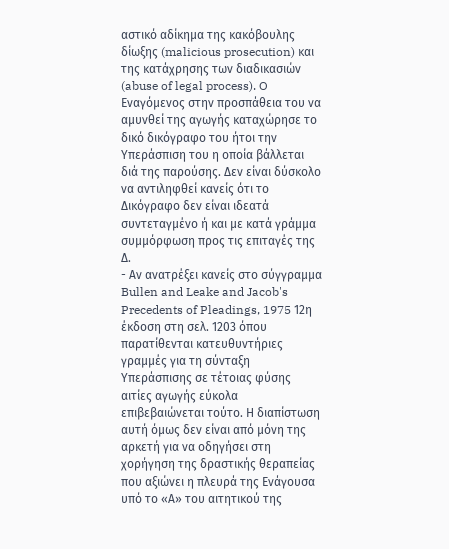αστικό αδίκημα της κακόβουλης δίωξης (malicious prosecution) και της κατάχρησης των διαδικασιών (abuse of legal process). O Εναγόμενος στην προσπάθεια του να αμυνθεί της αγωγής καταχώρησε το δικό δικόγραφο του ήτοι την Υπεράσπιση του η οποία βάλλεται διά της παρούσης. Δεν είναι δύσκολο να αντιληφθεί κανείς ότι το Δικόγραφο δεν είναι ιδεατά συντεταγμένο ή και με κατά γράμμα συμμόρφωση προς τις επιταγές της Δ.
- Αν ανατρέξει κανείς στο σύγγραμμα Bullen and Leake and Jacob's Precedents of Pleadings, 1975 12η έκδοση στη σελ. 1203 όπου παρατίθενται κατευθυντήριες γραμμές για τη σύνταξη Υπεράσπισης σε τέτοιας φύσης αιτίες αγωγής εύκολα επιβεβαιώνεται τούτο. Η διαπίστωση αυτή όμως δεν είναι από μόνη της αρκετή για να οδηγήσει στη χορήγηση της δραστικής θεραπείας που αξιώνει η πλευρά της Ενάγουσα υπό το «Α» του αιτητικού της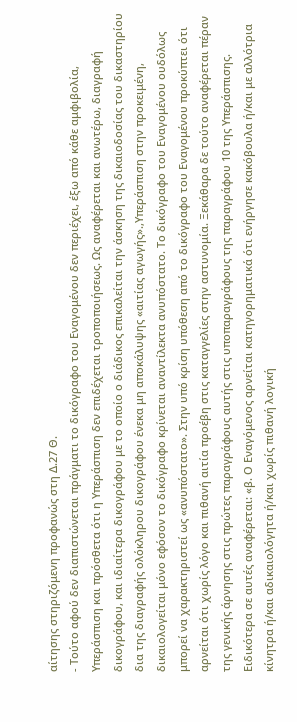αίτησης στηριζόμενη προφανώς στη Δ.27 Θ.
- Τούτο αφού δεν διαπιστώνεται πράγματι το δικόγραφο του Εναγομένου δεν περιέχει, έξω από κάθε αμφιβολία, Υπεράσπιση και πρόσθετα ότι η Υπεράσπιση δεν επιδέχεται τροποποιήσεως. Ως αναφέρεται και ανωτέρω, διαγραφή δικογράφου, και ιδιαίτερα δικογράφου με το οποίο ο διάδικος επικαλείται την άσκηση της δικαιοδοσίας του δικαστηρίου δια της διαγραφής ολόκληρου δικογράφου ένεκα μη αποκάλυψης «αιτίας αγωγής».,Υπεράσπιση στην προκειμένη, δικαιολογείται μόνο εφόσον το δικόγραφο κρίνεται αναντίλεκτα ανυπόστατο. Το δικόγραφο του Εναγομένου ουδόλως μπορεί να χαρακτηριστεί ως «ανυπόστατο». Στην υπό κρίση υπόθεση από το δικόγραφο του Εναγομένου προκύπτει ότι αρνείται ότι χωρίς λόγο και πιθανή αιτία προέβη στις καταγγελίες στην αστυνομία. Ξεκάθαρα δε τούτο αναφέρεται πέραν της γενικής άρνησης στις πρώτες παραγράφους αυτής στις υποπαραγράφους της παραγράφου 10 της Υπεράσπισης. Ειδικότερα σε αυτές αναφέρεται: «β. Ο Εναγόμενος αρνείται κατηγορηματικά ότι ενήργησε κακόβουλα ή/και με αλλότρια κίνητρα ή/και αδικαιολόγητα ή/και χωρίς πιθανή λογική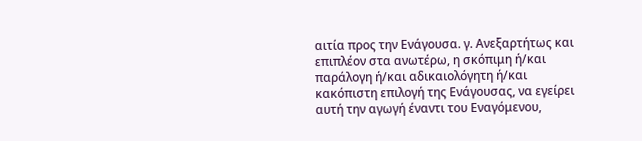αιτία προς την Ενάγουσα. γ. Ανεξαρτήτως και επιπλέον στα ανωτέρω, η σκόπιμη ή/και παράλογη ή/και αδικαιολόγητη ή/και κακόπιστη επιλογή της Ενάγουσας, να εγείρει αυτή την αγωγή έναντι του Εναγόμενου,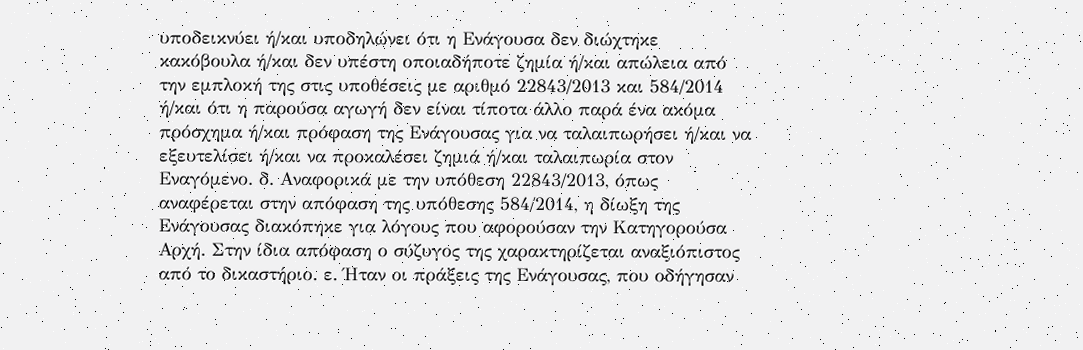υποδεικνύει ή/και υποδηλώνει ότι η Ενάγουσα δεν διώχτηκε κακόβουλα ή/και δεν υπέστη οποιαδήποτε ζημία ή/και απώλεια από την εμπλοκή της στις υποθέσεις με αριθμό 22843/2013 και 584/2014 ή/και ότι η παρούσα αγωγή δεν είναι τίποτα άλλο παρά ένα ακόμα πρόσχημα ή/και πρόφαση της Ενάγουσας για να ταλαιπωρήσει ή/και να εξευτελίσει ή/και να προκαλέσει ζημιά ή/και ταλαιπωρία στον Εναγόμενο. δ. Αναφορικά με την υπόθεση 22843/2013, όπως αναφέρεται στην απόφαση της υπόθεσης 584/2014, η δίωξη της Ενάγουσας διακόπηκε για λόγους που αφορούσαν την Κατηγορούσα Αρχή. Στην ίδια απόφαση ο σύζυγος της χαρακτηρίζεται αναξιόπιστος από το δικαστήριο. ε. Ήταν οι πράξεις της Ενάγουσας, που οδήγησαν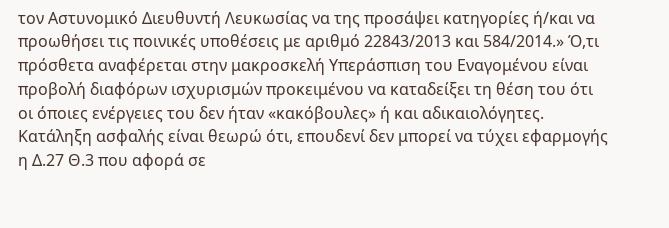τον Αστυνομικό Διευθυντή Λευκωσίας να της προσάψει κατηγορίες ή/και να προωθήσει τις ποινικές υποθέσεις με αριθμό 22843/2013 και 584/2014.» Ό,τι πρόσθετα αναφέρεται στην μακροσκελή Υπεράσπιση του Εναγομένου είναι προβολή διαφόρων ισχυρισμών προκειμένου να καταδείξει τη θέση του ότι οι όποιες ενέργειες του δεν ήταν «κακόβουλες» ή και αδικαιολόγητες. Κατάληξη ασφαλής είναι θεωρώ ότι, επουδενί δεν μπορεί να τύχει εφαρμογής η Δ.27 Θ.3 που αφορά σε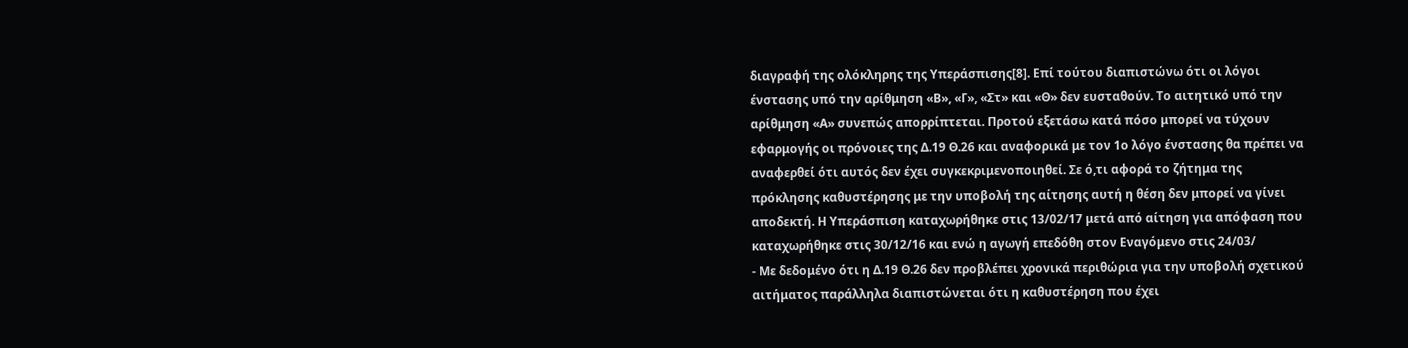διαγραφή της ολόκληρης της Υπεράσπισης[8]. Επί τούτου διαπιστώνω ότι οι λόγοι ένστασης υπό την αρίθμηση «Β», «Γ», «Στ» και «Θ» δεν ευσταθούν. Το αιτητικό υπό την αρίθμηση «Α» συνεπώς απορρίπτεται. Προτού εξετάσω κατά πόσο μπορεί να τύχουν εφαρμογής οι πρόνοιες της Δ.19 Θ.26 και αναφορικά με τον 1ο λόγο ένστασης θα πρέπει να αναφερθεί ότι αυτός δεν έχει συγκεκριμενοποιηθεί. Σε ό,τι αφορά το ζήτημα της πρόκλησης καθυστέρησης με την υποβολή της αίτησης αυτή η θέση δεν μπορεί να γίνει αποδεκτή. Η Υπεράσπιση καταχωρήθηκε στις 13/02/17 μετά από αίτηση για απόφαση που καταχωρήθηκε στις 30/12/16 και ενώ η αγωγή επεδόθη στον Εναγόμενο στις 24/03/
- Με δεδομένο ότι η Δ.19 Θ.26 δεν προβλέπει χρονικά περιθώρια για την υποβολή σχετικού αιτήματος παράλληλα διαπιστώνεται ότι η καθυστέρηση που έχει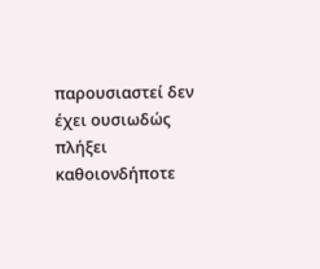παρουσιαστεί δεν έχει ουσιωδώς πλήξει καθοιονδήποτε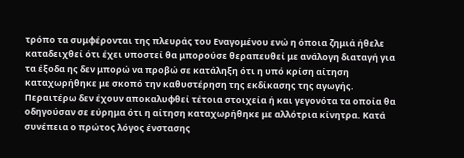τρόπο τα συμφέρονται της πλευράς του Εναγομένου ενώ η όποια ζημιά ήθελε καταδειχθεί ότι έχει υποστεί θα μπορούσε θεραπευθεί με ανάλογη διαταγή για τα έξοδα ης δεν μπορώ να προβώ σε κατάληξη ότι η υπό κρίση αίτηση καταχωρήθηκε με σκοπό την καθυστέρηση της εκδίκασης της αγωγής. Περαιτέρω δεν έχουν αποκαλυφθεί τέτοια στοιχεία ή και γεγονότα τα οποία θα οδηγούσαν σε εύρημα ότι η αίτηση καταχωρήθηκε με αλλότρια κίνητρα. Κατά συνέπεια ο πρώτος λόγος ένστασης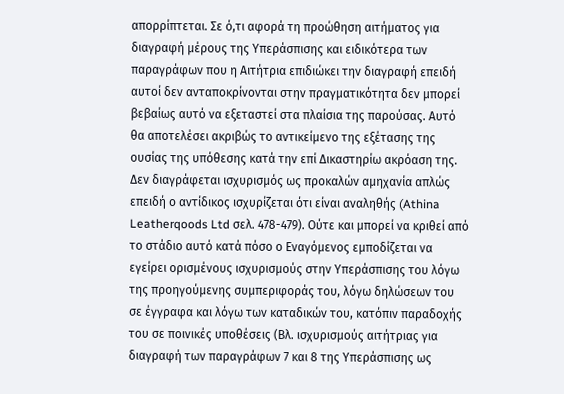απορρίπτεται. Σε ό,τι αφορά τη προώθηση αιτήματος για διαγραφή μέρους της Υπεράσπισης και ειδικότερα των παραγράφων που η Αιτήτρια επιδιώκει την διαγραφή επειδή αυτοί δεν ανταποκρίνονται στην πραγματικότητα δεν μπορεί βεβαίως αυτό να εξεταστεί στα πλαίσια της παρούσας. Αυτό θα αποτελέσει ακριβώς το αντικείμενο της εξέτασης της ουσίας της υπόθεσης κατά την επί Δικαστηρίω ακρόαση της. Δεν διαγράφεται ισχυρισμός ως προκαλών αμηχανία απλώς επειδή ο αντίδικος ισχυρίζεται ότι είναι αναληθής (Athina Leatherqoods Ltd σελ. 478-479). Ούτε και μπορεί να κριθεί από το στάδιο αυτό κατά πόσο ο Εναγόμενος εμποδίζεται να εγείρει ορισμένους ισχυρισμούς στην Υπεράσπισης του λόγω της προηγούμενης συμπεριφοράς του, λόγω δηλώσεων του σε έγγραφα και λόγω των καταδικών του, κατόπιν παραδοχής του σε ποινικές υποθέσεις (Βλ. ισχυρισμούς αιτήτριας για διαγραφή των παραγράφων 7 και 8 της Υπεράσπισης ως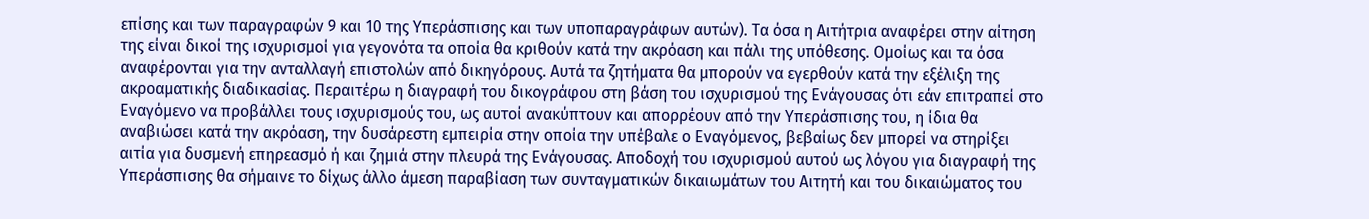επίσης και των παραγραφών 9 και 10 της Υπεράσπισης και των υποπαραγράφων αυτών). Τα όσα η Αιτήτρια αναφέρει στην αίτηση της είναι δικοί της ισχυρισμοί για γεγονότα τα οποία θα κριθούν κατά την ακρόαση και πάλι της υπόθεσης. Ομοίως και τα όσα αναφέρονται για την ανταλλαγή επιστολών από δικηγόρους. Αυτά τα ζητήματα θα μπορούν να εγερθούν κατά την εξέλιξη της ακροαματικής διαδικασίας. Περαιτέρω η διαγραφή του δικογράφου στη βάση του ισχυρισμού της Ενάγουσας ότι εάν επιτραπεί στο Εναγόμενο να προβάλλει τους ισχυρισμούς του, ως αυτοί ανακύπτουν και απορρέουν από την Υπεράσπισης του, η ίδια θα αναβιώσει κατά την ακρόαση, την δυσάρεστη εμπειρία στην οποία την υπέβαλε ο Εναγόμενος, βεβαίως δεν μπορεί να στηρίξει αιτία για δυσμενή επηρεασμό ή και ζημιά στην πλευρά της Ενάγουσας. Αποδοχή του ισχυρισμού αυτού ως λόγου για διαγραφή της Υπεράσπισης θα σήμαινε το δίχως άλλο άμεση παραβίαση των συνταγματικών δικαιωμάτων του Αιτητή και του δικαιώματος του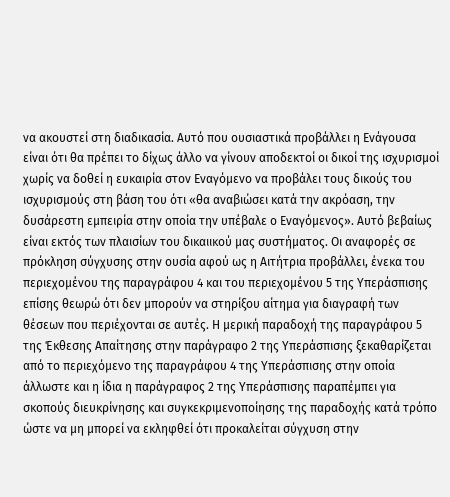να ακουστεί στη διαδικασία. Αυτό που ουσιαστικά προβάλλει η Ενάγουσα είναι ότι θα πρέπει το δίχως άλλο να γίνουν αποδεκτοί οι δικοί της ισχυρισμοί χωρίς να δοθεί η ευκαιρία στον Εναγόμενο να προβάλει τους δικούς του ισχυρισμούς στη βάση του ότι «θα αναβιώσει κατά την ακρόαση, την δυσάρεστη εμπειρία στην οποία την υπέβαλε ο Εναγόμενος». Αυτό βεβαίως είναι εκτός των πλαισίων του δικαιικού μας συστήματος. Οι αναφορές σε πρόκληση σύγχυσης στην ουσία αφού ως η Αιτήτρια προβάλλει, ένεκα του περιεχομένου της παραγράφου 4 και του περιεχομένου 5 της Υπεράσπισης επίσης θεωρώ ότι δεν μπορούν να στηρίξου αίτημα για διαγραφή των θέσεων που περιέχονται σε αυτές. Η μερική παραδοχή της παραγράφου 5 της Έκθεσης Απαίτησης στην παράγραφο 2 της Υπεράσπισης ξεκαθαρίζεται από το περιεχόμενο της παραγράφου 4 της Υπεράσπισης στην οποία άλλωστε και η ίδια η παράγραφος 2 της Υπεράσπισης παραπέμπει για σκοπούς διευκρίνησης και συγκεκριμενοποίησης της παραδοχής κατά τρόπο ώστε να μη μπορεί να εκληφθεί ότι προκαλείται σύγχυση στην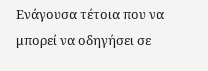Ενάγουσα τέτοια που να μπορεί να οδηγήσει σε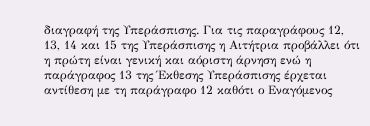διαγραφή της Υπεράσπισης. Για τις παραγράφους 12, 13, 14 και 15 της Υπεράσπισης η Αιτήτρια προβάλλει ότι η πρώτη είναι γενική και αόριστη άρνηση ενώ η παράγραφος 13 της Έκθεσης Υπεράσπισης έρχεται αντίθεση με τη παράγραφο 12 καθότι ο Εναγόμενος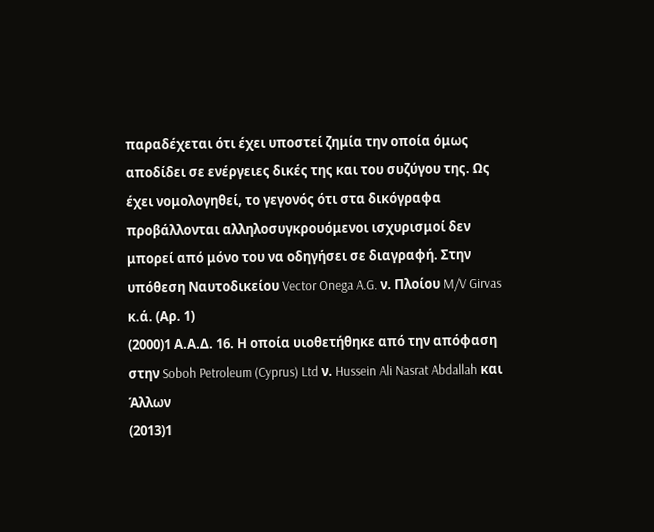παραδέχεται ότι έχει υποστεί ζημία την οποία όμως αποδίδει σε ενέργειες δικές της και του συζύγου της. Ως έχει νομολογηθεί, το γεγονός ότι στα δικόγραφα προβάλλονται αλληλοσυγκρουόμενοι ισχυρισμοί δεν μπορεί από μόνο του να οδηγήσει σε διαγραφή. Στην υπόθεση Ναυτοδικείου Vector Onega A.G. ν. Πλοίου M/V Girvas κ.ά. (Αρ. 1)
(2000)1 Α.Α.Δ. 16. Η οποία υιοθετήθηκε από την απόφαση στην Soboh Petroleum (Cyprus) Ltd ν. Hussein Ali Nasrat Abdallah και Άλλων
(2013)1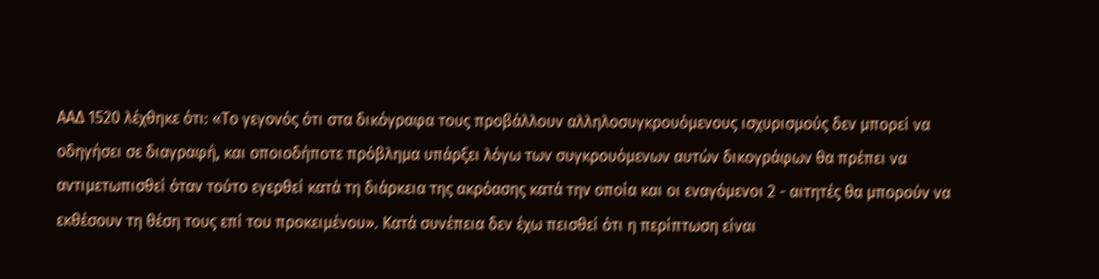ΑΑΔ 1520 λέχθηκε ότι: «Το γεγονός ότι στα δικόγραφα τους προβάλλουν αλληλοσυγκρουόμενους ισχυρισμούς δεν μπορεί να οδηγήσει σε διαγραφή, και οποιοδήποτε πρόβλημα υπάρξει λόγω των συγκρουόμενων αυτών δικογράφων θα πρέπει να αντιμετωπισθεί όταν τούτο εγερθεί κατά τη διάρκεια της ακρόασης κατά την οποία και οι εναγόμενοι 2 - αιτητές θα μπορούν να εκθέσουν τη θέση τους επί του προκειμένου». Κατά συνέπεια δεν έχω πεισθεί ότι η περίπτωση είναι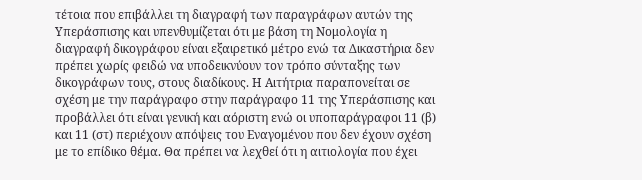τέτοια που επιβάλλει τη διαγραφή των παραγράφων αυτών της Υπεράσπισης και υπενθυμίζεται ότι με βάση τη Νομολογία η διαγραφή δικογράφου είναι εξαιρετικό μέτρο ενώ τα Δικαστήρια δεν πρέπει χωρίς φειδώ να υποδεικνύουν τον τρόπο σύνταξης των δικογράφων τους, στους διαδίκους. Η Αιτήτρια παραπονείται σε σχέση με την παράγραφο στην παράγραφο 11 της Υπεράσπισης και προβάλλει ότι είναι γενική και αόριστη ενώ οι υποπαράγραφοι 11 (β) και 11 (στ) περιέχουν απόψεις του Εναγομένου που δεν έχουν σχέση με το επίδικο θέμα. Θα πρέπει να λεχθεί ότι η αιτιολογία που έχει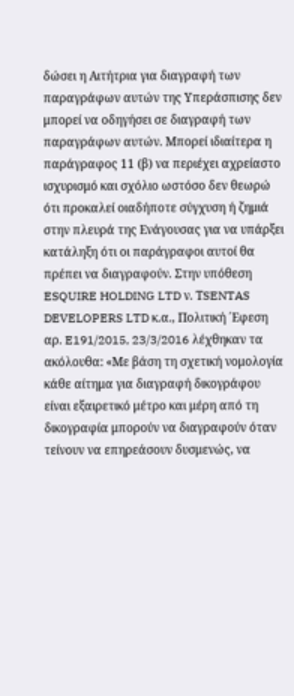δώσει η Αιτήτρια για διαγραφή των παραγράφων αυτών της Υπεράσπισης δεν μπορεί να οδηγήσει σε διαγραφή των παραγράφων αυτών. Μπορεί ιδιαίτερα η παράγραφος 11 (β) να περιέχει αχρείαστο ισχυρισμό και σχόλιο ωστόσο δεν θεωρώ ότι προκαλεί οιαδήποτε σύγχυση ή ζημιά στην πλευρά της Ενάγουσας για να υπάρξει κατάληξη ότι οι παράγραφοι αυτοί θα πρέπει να διαγραφούν. Στην υπόθεση ESQUIRE HOLDING LTD ν. ΤSENTAS DEVELOPERS LTD κ.α., Πoλιτική ΄Εφεση αρ. E191/2015, 23/3/2016 λέχθηκαν τα ακόλουθα: «Με βάση τη σχετική νομολογία κάθε αίτημα για διαγραφή δικογράφου είναι εξαιρετικό μέτρο και μέρη από τη δικογραφία μπορούν να διαγραφούν όταν τείνουν να επηρεάσουν δυσμενώς, να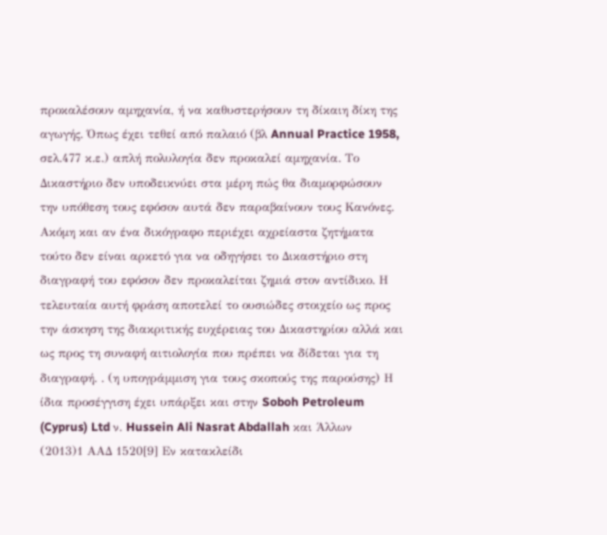προκαλέσουν αμηχανία, ή να καθυστερήσουν τη δίκαιη δίκη της αγωγής. Όπως έχει τεθεί από παλαιό (βλ Annual Practice 1958, σελ.477 κ.ε.) απλή πολυλογία δεν προκαλεί αμηχανία. Το Δικαστήριο δεν υποδεικνύει στα μέρη πώς θα διαμορφώσουν την υπόθεση τους εφόσον αυτά δεν παραβαίνουν τους Κανόνες. Ακόμη και αν ένα δικόγραφο περιέχει αχρείαστα ζητήματα τούτο δεν είναι αρκετό για να οδηγήσει το Δικαστήριο στη διαγραφή του εφόσον δεν προκαλείται ζημιά στον αντίδικο. Η τελευταία αυτή φράση αποτελεί το ουσιώδες στοιχείο ως προς την άσκηση της διακριτικής ευχέρειας του Δικαστηρίου αλλά και ως προς τη συναφή αιτιολογία που πρέπει να δίδεται για τη διαγραφή. . (η υπογράμμιση για τους σκοπούς της παρούσης) Η ίδια προσέγγιση έχει υπάρξει και στην Soboh Petroleum (Cyprus) Ltd ν. Hussein Ali Nasrat Abdallah και Άλλων
(2013)1 ΑΑΔ 1520[9] Εν κατακλείδι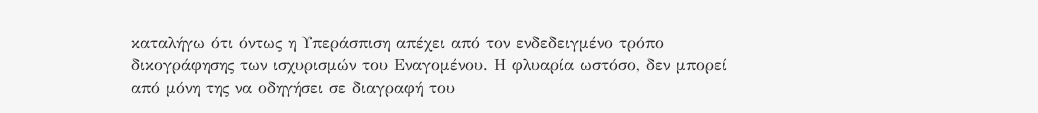καταλήγω ότι όντως η Υπεράσπιση απέχει από τον ενδεδειγμένο τρόπο δικογράφησης των ισχυρισμών του Εναγομένου. Η φλυαρία ωστόσο, δεν μπορεί από μόνη της να οδηγήσει σε διαγραφή του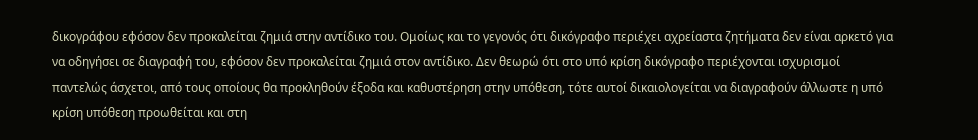δικογράφου εφόσον δεν προκαλείται ζημιά στην αντίδικο του. Ομοίως και το γεγονός ότι δικόγραφο περιέχει αχρείαστα ζητήματα δεν είναι αρκετό για να οδηγήσει σε διαγραφή του, εφόσον δεν προκαλείται ζημιά στον αντίδικο. Δεν θεωρώ ότι στο υπό κρίση δικόγραφο περιέχονται ισχυρισμοί παντελώς άσχετοι, από τους οποίους θα προκληθούν έξοδα και καθυστέρηση στην υπόθεση, τότε αυτοί δικαιολογείται να διαγραφούν άλλωστε η υπό κρίση υπόθεση προωθείται και στη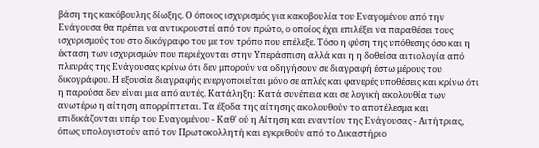βάση της κακόβουλης δίωξης. Ο όποιος ισχυρισμός για κακοβουλία του Εναγομένου από την Ενάγουσα θα πρέπει να αντικρουστεί από τον πρώτο, ο οποίος έχει επιλέξει να παραθέσει τους ισχυρισμούς του στο δικόγραφο του με τον τρόπο που επέλεξε. Τόσο η φύση της υπόθεσης όσο και η έκταση των ισχυρισμών που περιέχονται στην Υπεράσπιση αλλά και η η δοθείσα αιτιολογία από πλευράς της Ενάγουσας κρίνω ότι δεν μπορούν να οδηγήσουν σε διαγραφή έστω μέρους του δικογράφου. Η εξουσία διαγραφής ενεργοποιείται μόνο σε απλές και φανερές υποθέσεις και κρίνω ότι η παρούσα δεν είναι μια από αυτές. Κατάληξη: Κατά συνέπεια και σε λογική ακολουθία των ανωτέρω η αίτηση απορρίπτεται. Τα έξοδα της αίτησης ακολουθούν το αποτέλεσμα και επιδικάζονται υπέρ του Εναγομένου - Καθ' ού η Αίτηση και εναντίον της Ενάγουσας - Αιτήτριας, όπως υπολογιστούν από τον Πρωτοκολλητή και εγκριθούν από το Δικαστήριο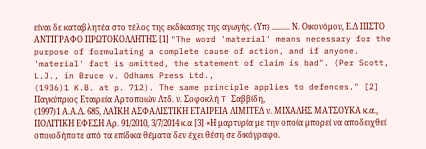είναι δε καταβλητέα στο τέλος της εκδίκασης της αγωγής. (Υπ) ......... Ν. Οικονόμου, Ε.Δ ΠΙΣΤΟ ΑΝΤΙΓΡΑΦΟ ΠΡΩΤΟΚΟΛΛΗΤΗΣ [1] "The word 'material' means necessary for the purpose of formulating a complete cause of action, and if anyone. 'material' fact is omitted, the statement of claim is bad". (Per Scott, L.J., in Bruce v. Odhams Press Ltd.,
(1936)1 K.B. at p. 712). The same principle applies to defences." [2] Παγκύπριος Eταιρεία Aρτοποιών Λτδ. ν. Σοφοκλή T Σαββίδη,
(1997)1 Α.Α.Δ. 685, ΛΑΪΚΗ ΑΣΦΑΛΙΣΤΙΚΗ ΕΤΑΙΡΕΙΑ ΛΙΜΙΤΕΔ ν. ΜΙΧΑΛΗΣ ΜΑΤΣΟΥΚΑ κ.α., ΠΟΛΙΤΙΚΗ ΕΦΕΣΗ Αρ. 91/2010, 3/7/2014 κ.α [3] «Η μαρτυρία με την οποία μπορεί να αποδειχθεί οποιοδήποτε από τα επίδικα θέματα δεν έχει θέση σε δικόγραφο.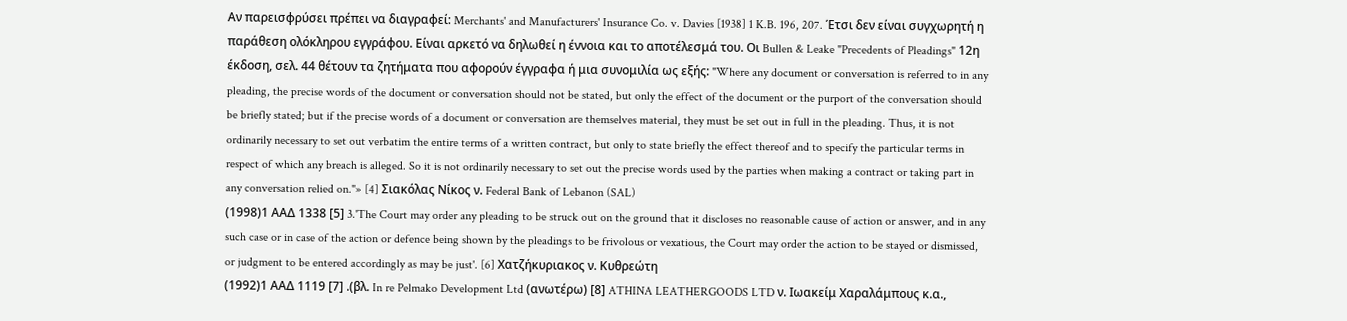Αν παρεισφρύσει πρέπει να διαγραφεί: Merchants' and Manufacturers' Insurance Co. v. Davies [1938] 1 K.B. 196, 207. Έτσι δεν είναι συγχωρητή η παράθεση ολόκληρου εγγράφου. Είναι αρκετό να δηλωθεί η έννοια και το αποτέλεσμά του. Οι Bullen & Leake "Precedents of Pleadings" 12η έκδοση, σελ. 44 θέτουν τα ζητήματα που αφορούν έγγραφα ή μια συνομιλία ως εξής: "Where any document or conversation is referred to in any pleading, the precise words of the document or conversation should not be stated, but only the effect of the document or the purport of the conversation should be briefly stated; but if the precise words of a document or conversation are themselves material, they must be set out in full in the pleading. Thus, it is not ordinarily necessary to set out verbatim the entire terms of a written contract, but only to state briefly the effect thereof and to specify the particular terms in respect of which any breach is alleged. So it is not ordinarily necessary to set out the precise words used by the parties when making a contract or taking part in any conversation relied on."» [4] Σιακόλας Nίκος ν. Federal Bank of Lebanon (SAL)
(1998)1 ΑΑΔ 1338 [5] 3.'The Court may order any pleading to be struck out on the ground that it discloses no reasonable cause of action or answer, and in any such case or in case of the action or defence being shown by the pleadings to be frivolous or vexatious, the Court may order the action to be stayed or dismissed, or judgment to be entered accordingly as may be just'. [6] Χατζήκυριακος ν. Κυθρεώτη
(1992)1 ΑΑΔ 1119 [7] .(βλ. In re Pelmako Development Ltd (ανωτέρω) [8] ATHINA LEATHERGOODS LTD ν. Ιωακείμ Χαραλάμπους κ.α.,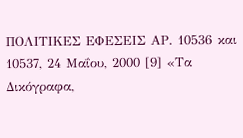ΠΟΛΙΤΙΚΕΣ ΕΦΕΣΕΙΣ ΑΡ. 10536 και 10537, 24 Μαΐου, 2000 [9] «Τα Δικόγραφα,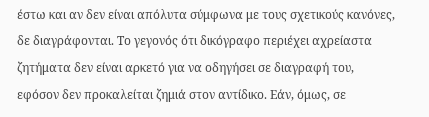έστω και αν δεν είναι απόλυτα σύμφωνα με τους σχετικούς κανόνες, δε διαγράφονται. Το γεγονός ότι δικόγραφο περιέχει αχρείαστα ζητήματα δεν είναι αρκετό για να οδηγήσει σε διαγραφή του, εφόσον δεν προκαλείται ζημιά στον αντίδικο. Εάν, όμως, σε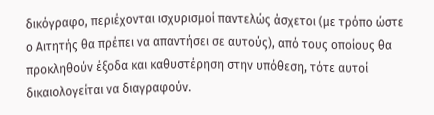δικόγραφο, περιέχονται ισχυρισμοί παντελώς άσχετοι (με τρόπο ώστε ο Αιτητής θα πρέπει να απαντήσει σε αυτούς), από τους οποίους θα προκληθούν έξοδα και καθυστέρηση στην υπόθεση, τότε αυτοί δικαιολογείται να διαγραφούν.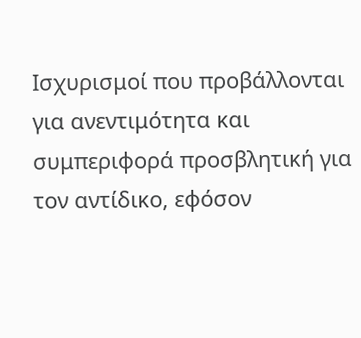Ισχυρισμοί που προβάλλονται για ανεντιμότητα και συμπεριφορά προσβλητική για τον αντίδικο, εφόσον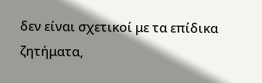δεν είναι σχετικοί με τα επίδικα ζητήματα,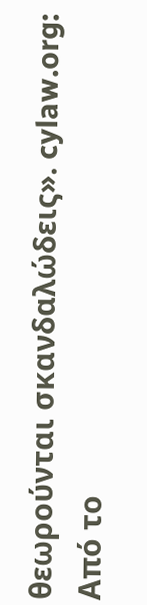θεωρούνται σκανδαλώδεις». cylaw.org: Από το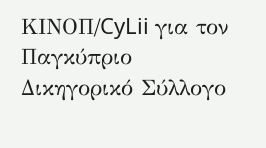ΚΙΝOΠ/CyLii για τον Παγκύπριο Δικηγορικό Σύλλογο